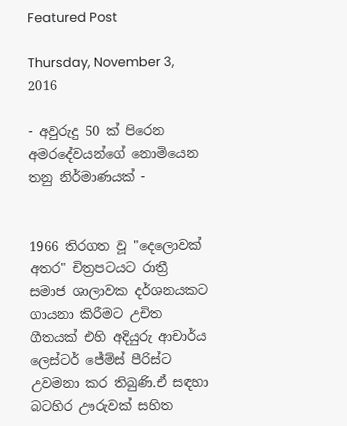Featured Post

Thursday, November 3, 2016

- අවුරුදු 50 ක් පිරෙන අමරදේවයන්ගේ නොමියෙන තනු නිර්මාණයක් -


1966 තිරගත වූ "දෙලොවක් අතර" චිත්‍රපටයට රාත්‍රී සමාජ ශාලාවක දර්ශනයකට ගායනා කිරීමට උචිත ගීතයක් එහි අදියුරු ආචාර්ය ලෙස්ටර් ජේම්ස් පීරිස්ට උවමනා කර තිබුණි.ඒ සඳහා බටහිර ඌරුවක් සහිත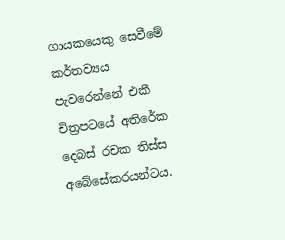ගායකයෙකු සෙවීමේ කර්තව්‍යය පැවරෙන්නේ එකී චිත්‍රපටයේ අතිරේක දෙබස් රචක තිස්ස අබේසේකරයන්ටය.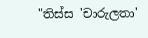"තිස්ස 'චාරුලතා'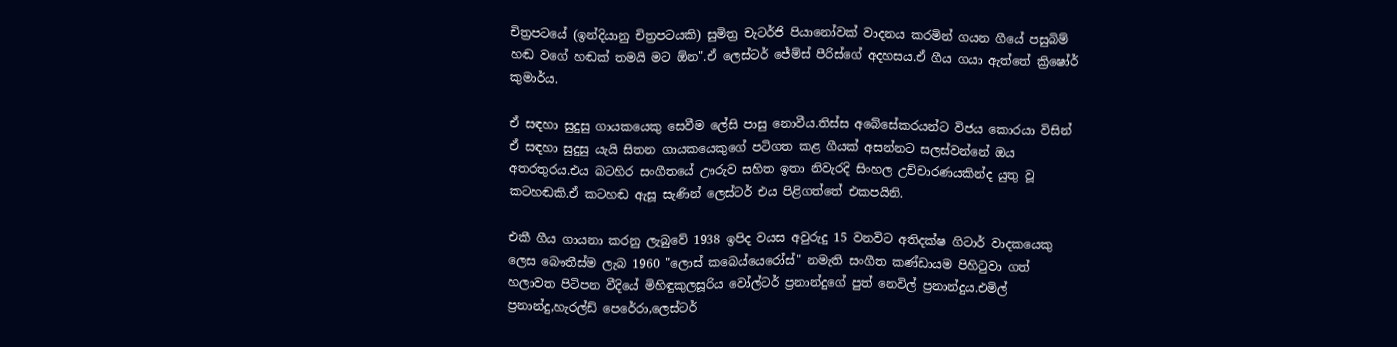චිත්‍රපටයේ (ඉන්දියානු චිත්‍රපටයකි) සුමිත්‍ර චැටර්ජි පියානෝවක් වාදනය කරමින් ගයන ගීයේ පසුබිම් හඬ වගේ හඬක් තමයි මට ඕන".ඒ ලෙස්ටර් ජේම්ස් පීරිස්ගේ අදහසය.ඒ ගීය ගයා ඇත්තේ ක්‍රිෂෝර් කුමාර්ය.

ඒ සඳහා සුදුසු ගායකයෙකු සෙවීම ලේසි පාසු නොවීය.තිස්ස අබේසේකරයන්ට විජය කොරයා විසින් ඒ සඳහා සුදුසු යැයි සිතන ගායකයෙකුගේ පටිගත කළ ගීයක් අසන්නට සලස්වන්නේ ඔය අතරතුරය.එය බටහිර සංගීතයේ ඌරුව සහිත ඉතා නිවැරදි සිංහල උච්චාරණයකින්ද යුතු වූ කටහඬකි.ඒ කටහඬ ඇසූ සැණින් ලෙස්ටර් එය පිළිගත්තේ එකපයිනි.

එකී ගීය ගායනා කරනු ලැබුවේ 1938 ඉපිද වයස අවුරුදු 15 වනවිට අතිදක්ෂ ගිටාර් වාදකයෙකු ලෙස බෞතීස්ම ලැබ 1960 "ලොස් කබෙය්යෙරෝස්" නමැති සංගීත කණ්ඩායම පිහිටුවා ගත් හලාවත පිටිපන වීදියේ මිහිඳුකුලසූරිය වෝල්ටර් ප්‍රනාන්දුගේ පුත් නෙවිල් ප්‍රනාන්දුය.එමිල් ප්‍රනාන්දු,හැරල්ඩ් පෙරේරා,ලෙස්ටර්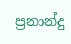ප්‍රනාන්දු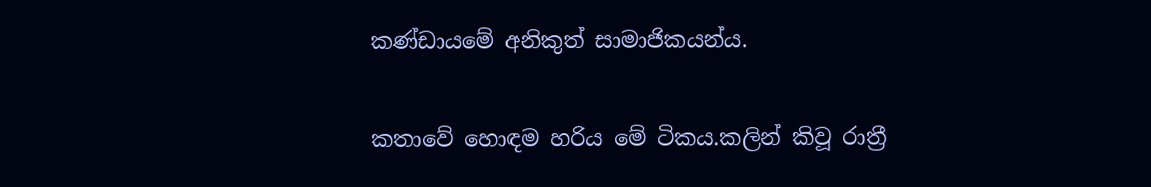කණ්ඩායමේ අනිකුත් සාමාජිකයන්ය.

කතාවේ හොඳම හරිය මේ ටිකය.කලින් කිවූ රාත්‍රී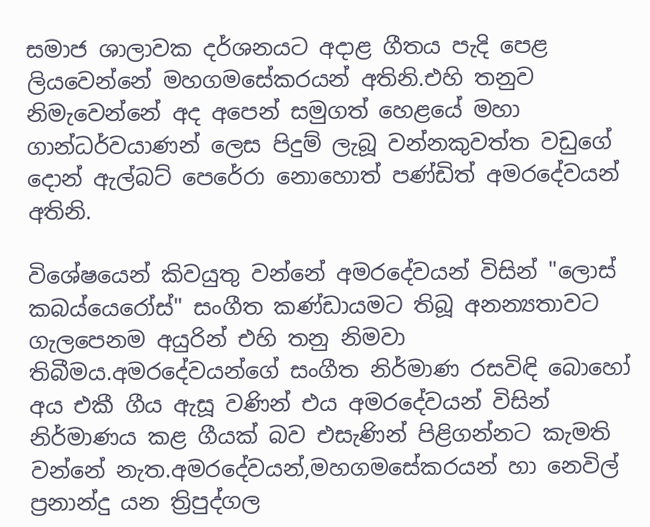සමාජ ශාලාවක දර්ශනයට අදාළ ගීතය පැදි පෙළ ලියවෙන්නේ මහගමසේකරයන් අතිනි.එහි තනුව නිමැවෙන්නේ අද අපෙන් සමුගත් හෙළයේ මහා ගාන්ධර්වයාණන් ලෙස පිදුම් ලැබූ වන්නකුවත්ත වඩුගේ දොන් ඇල්බට් පෙරේරා නොහොත් පණ්ඩිත් අමරදේවයන් අතිනි.

විශේෂයෙන් කිවයුතු වන්නේ අමරදේවයන් විසින් "ලොස් කබය්යෙරෝස්" සංගීත කණ්ඩායමට තිබූ අනන්‍යතාවට ගැලපෙනම අයුරින් එහි තනු නිමවා තිබීමය.අමරදේවයන්ගේ සංගීත නිර්මාණ රසවිඳි බොහෝ අය එකී ගීය ඇසූ වණින් එය අමරදේවයන් විසින් නිර්මාණය කළ ගීයක් බව එසැණින් පිළිගන්නට කැමති වන්නේ නැත.අමරදේවයන්,මහගමසේකරයන් හා නෙවිල් ප්‍රනාන්දු යන ත්‍රිපුද්ගල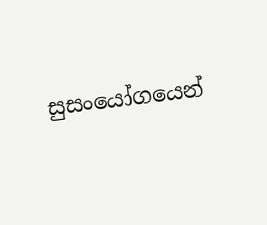සුසංයෝගයෙන්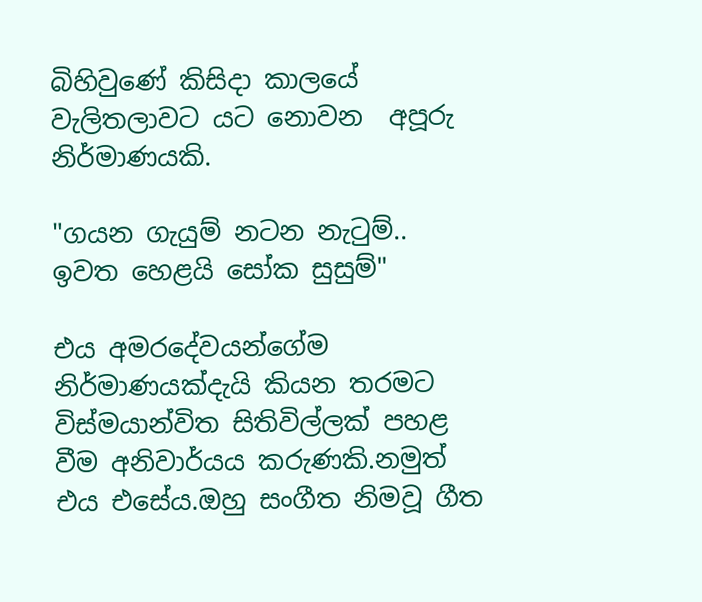බිහිවුණේ කිසිදා කාලයේ වැලිතලාවට යට නොවන  අපූරු
නිර්මාණයකි.

"ගයන ගැයුම් නටන නැටුම්..
ඉවත හෙළයි සෝක සුසුම්"

එය අමරදේවයන්ගේම නිර්මාණයක්දැයි කියන තරමට විස්මයාන්විත සිතිවිල්ලක් පහළ වීම අනිවාර්යය කරුණකි.නමුත් එය එසේය.ඔහු සංගීත නිමවූ ගීත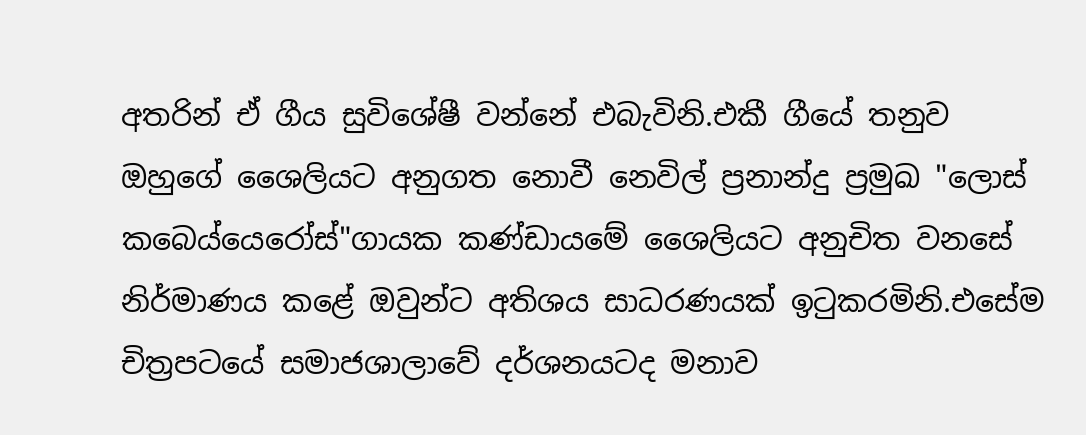අතරින් ඒ ගීය සුවිශේෂී වන්නේ එබැවිනි.එකී ගීයේ තනුව ඔහුගේ ශෛලියට අනුගත නොවී නෙවිල් ප්‍රනාන්දු ප්‍රමුඛ "ලොස් කබෙය්යෙරෝස්"ගායක කණ්ඩායමේ ශෛලියට අනුචිත වනසේ නිර්මාණය කළේ ඔවුන්ට අතිශය සාධරණයක් ඉටුකරමිනි.එසේම චිත්‍රපටයේ සමාජශාලාවේ දර්ශනයටද මනාව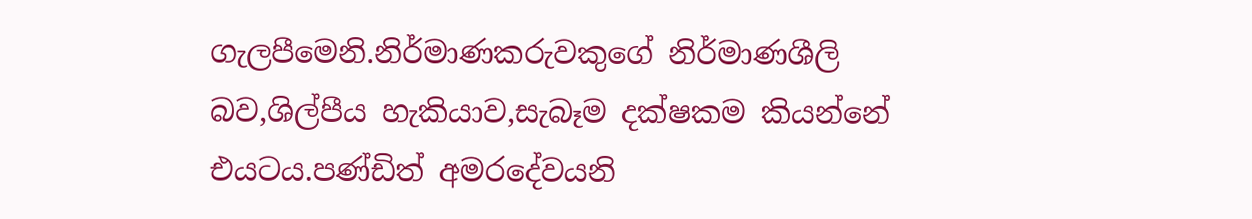ගැලපීමෙනි.නිර්මාණකරුවකුගේ නිර්මාණශීලි බව,ශිල්පීය හැකියාව,සැබෑම දක්ෂකම කියන්නේ එයටය.පණ්ඩිත් අමරදේවයනි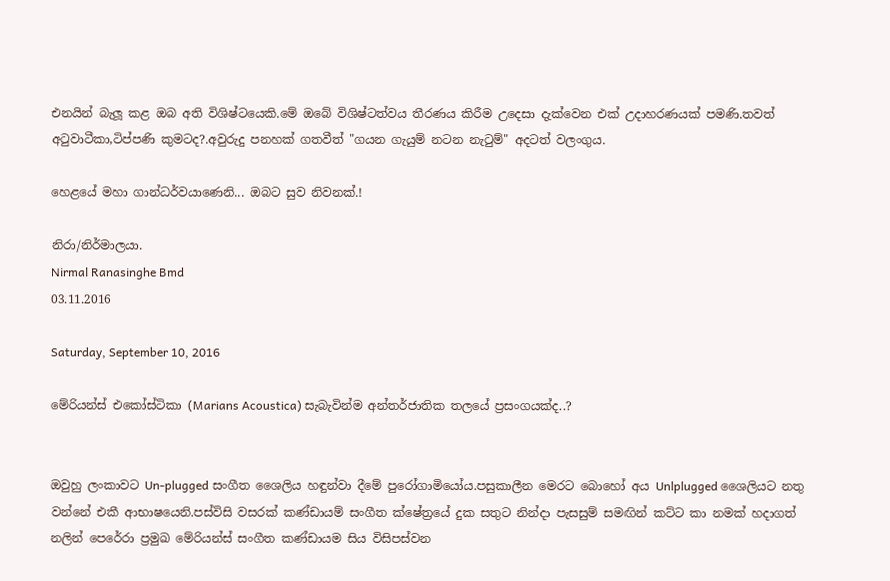එනයින් බැලූ කළ ඔබ අති විශිෂ්ටයෙකි.මේ ඔබේ විශිෂ්ටත්වය තීරණය කිරීම උදෙසා දැක්වෙන එක් උදාහරණයක් පමණි.තවත් අටුවාටීකා,ටිප්පණි කුමටද?.අවුරුදු පනහක් ගතවීත් "ගයන ගැයුම් නටන නැටුම්" අදටත් වලංගුය.

හෙළයේ මහා ගාන්ධර්වයාණෙනි... ඔබට සුව නිවනක්.!

නිරා/නිර්මාලයා.
Nirmal Ranasinghe Bmd
03.11.2016

Saturday, September 10, 2016

මේරියන්ස් එකෝස්ටිකා (Marians Acoustica) සැබැවින්ම අන්තර්ජාතික තලයේ ප්‍රසංගයක්ද..?


ඔවුහු ලංකාවට Un-plugged සංගීත ශෛලිය හඳුන්වා දීමේ පුරෝගාමියෝය.පසුකාලීන මෙරට බොහෝ අය Unlplugged ශෛලියට නතු වන්නේ එකී ආභාෂයෙනි.පස්විසි වසරක් කණ්ඩායම් සංගීත ක්ෂේත්‍රයේ දුක සතුට නින්දා පැසසුම් සමඟින් කට්ට කා නමක් හදාගත් නලින් පෙරේරා ප්‍රමුඛ මේරියන්ස් සංගීත කණ්ඩායම සිය විසිපස්වන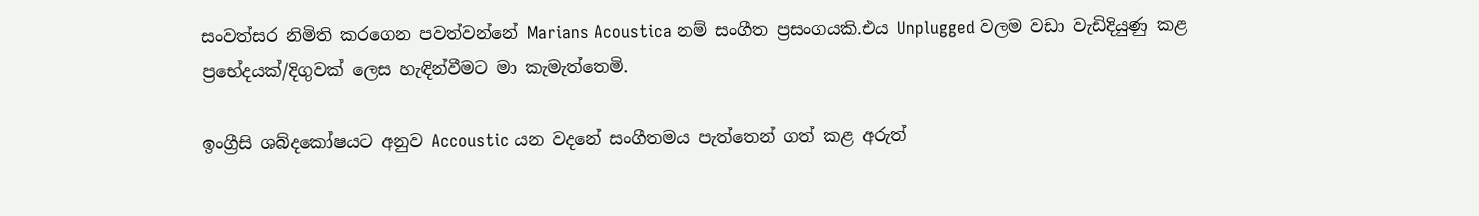සංවත්සර නිමිති කරගෙන පවත්වන්නේ Marians Acoustica නම් සංගීත ප්‍රසංගයකි.එය Unplugged වලම වඩා වැඩිදියුණු කළ ප්‍රභේදයක්/දිගුවක් ලෙස හැඳින්වීමට මා කැමැත්තෙමි.

ඉංග්‍රීසි ශබ්දකෝෂයට අනුව Accoustic යන වදනේ සංගීතමය පැත්තෙන් ගත් කළ අරුත්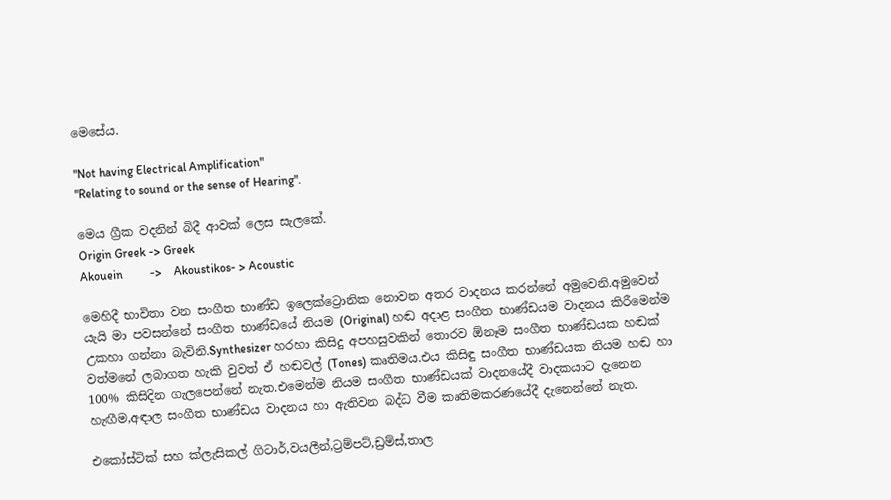මෙසේය.

"Not having Electrical Amplification"
"Relating to sound or the sense of Hearing".

මෙය ග්‍රීක වදනින් බිදී ආවක් ලෙස සැලකේ.
Origin Greek -> Greek
Akouein         ->    Akoustikos- > Acoustic

මෙහිදී භාවිතා වන සංගීත භාණ්ඩ ඉලෙක්ට්‍රොනික නොවන අතර වාදනය කරන්නේ අමුවෙනි.අමුවෙන් යැයි මා පවසන්නේ සංගීත භාණ්ඩයේ නියම (Original) හඬ අදාළ සංගීත භාණ්ඩයම වාදනය කිරීමෙන්ම උකහා ගන්නා බැවිනි.Synthesizer හරහා කිසිදු අපහසුවකින් තොරව ඕනෑම සංගීත භාණ්ඩයක හඬක් වත්මනේ ලබාගත හැකි වුවත් ඒ හඬවල් (Tones) කෘතිමය.එය කිසිඳු සංගීත භාණ්ඩයක නියම හඬ හා 100% කිසිදින ගැලපෙන්නේ නැත.එමෙන්ම නියම සංගීත භාණ්ඩයක් වාදනයේදී වාදකයාට දැනෙන හැඟීම,අඳාල සංගීත භාණ්ඩය වාදනය හා ඇතිවන බද්ධ වීම කෘතිමකරණයේදී දැනෙන්නේ නැත.

එකෝස්ටික් සහ ක්ලැසිකල් ගිටාර්,වයලීන්,ට්‍රම්පට්,ඩ්‍රම්ස්,තාල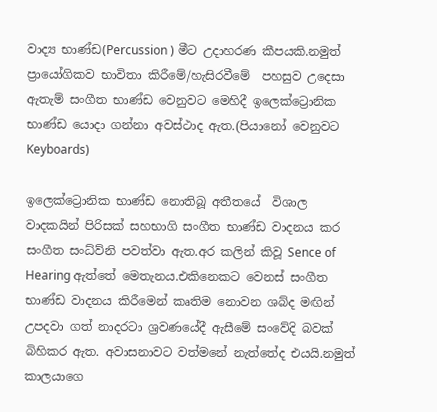වාද්‍ය භාණ්ඩ(Percussion ) මීට උදාහරණ කීපයකි.නමුත් ප්‍රායෝගිකව භාවිතා කිරීමේ/හැසිරවීමේ  පහසුව උදෙසා ඇතැම් සංගීත භාණ්ඩ වෙනුවට මෙහිදී ඉලෙක්ට්‍රොනික භාණ්ඩ යොදා ගන්නා අවස්ථාද ඇත.(පියානෝ වෙනුවට Keyboards)

ඉලෙක්ට්‍රොනික භාණ්ඩ නොතිබූ අතීතයේ  විශාල වාදකයින් පිරිසක් සහභාගි සංගීත භාණ්ඩ වාදනය කර සංගීත සංධ්ව්නි පවත්වා ඇත.අර කලින් කිවූ Sence of Hearing ඇත්තේ මෙතැනය.එකිනෙකට වෙනස් සංගීත භාණ්ඩ වාදනය කිරීමෙන් කෘතිම නොවන ශබ්ද මඟින් උපදවා ගත් නාදරටා ශ්‍රවණයේදී ඇසීමේ සංවේදි බවක් බිහිකර ඇත. අවාසනාවට වත්මනේ නැත්තේද එයයි.නමුත් කාලයාගෙ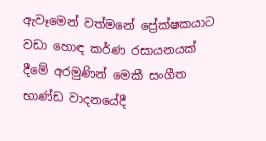ඇවෑමෙන් වත්මනේ ප්‍රේක්ෂකයාට වඩා හොඳ කර්ණ රසායනයක් දීමේ අරමුණින් මෙකී සංගීත භාණ්ඩ වාදනයේදී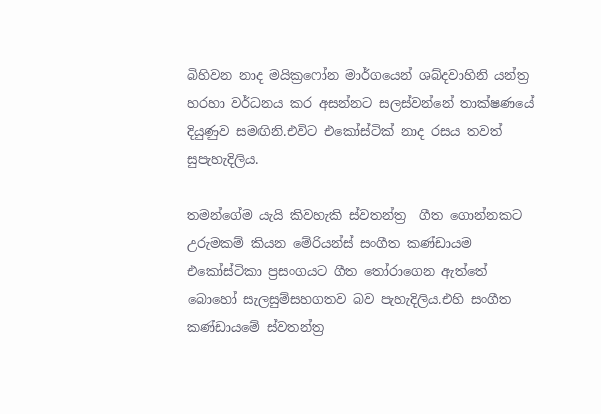බිහිවන නාද මයික්‍රෆෝන මාර්ගයෙන් ශබ්දවාහිනි යන්ත්‍ර හරහා වර්ධනය කර අසන්නට සලස්වන්නේ තාක්ෂණයේ දියුණුව සමඟිනි.එවිට එකෝස්ටික් නාද රසය තවත් සුපැහැදිලිය.

තමන්ගේම යැයි කිවහැකි ස්වතන්ත්‍ර  ගීත ගොන්නකට උරුමකම් කියන මේරියන්ස් සංගීත කණ්ඩායම එකෝස්ටිකා ප්‍රසංගයට ගීත තෝරාගෙන ඇත්තේ බොහෝ සැලසුම්සහගතව බව පැහැදිලිය.එහි සංගීත කණ්ඩායමේ ස්වතන්ත්‍ර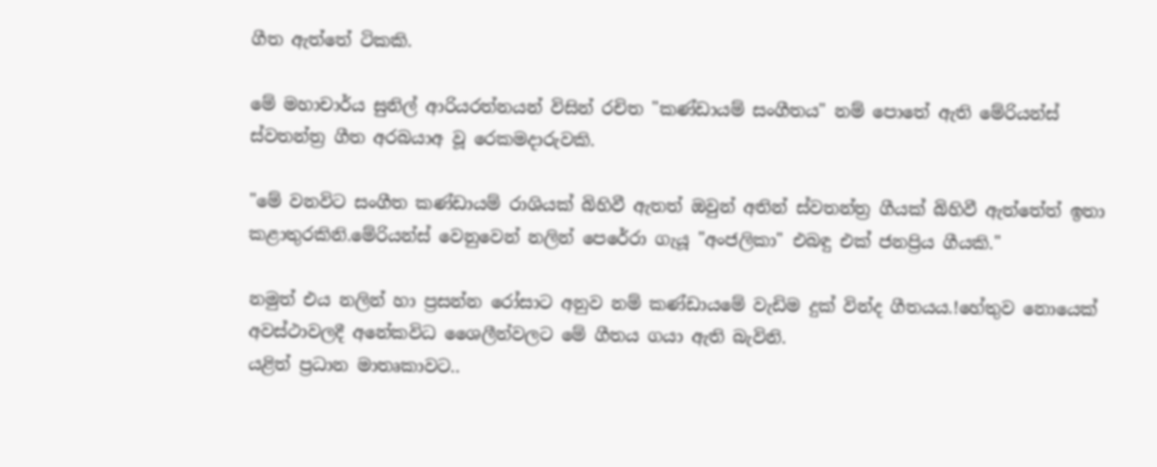ගීත ඇත්තේ ටිකකි.

මේ මහාචාර්ය සුනිල් ආරියරත්නයන් විසින් රචිත "කණ්ඩායම් සංගීතය" නම් පොතේ ඇති මේරියන්ස් ස්වතන්ත්‍ර ගීත අරබයාඅ වූ රෙකමදාරුවකි.

"මේ වනවිට සංගීත කණ්ඩායම් රාශියක් බිහිවී ඇතත් ඔවුන් අතින් ස්වතන්ත්‍ර ගීයක් බිහිවී ඇත්තේත් ඉතා කළාතුරකිනි.මේරියන්ස් වෙනුවෙන් නලින් පෙරේරා ගැයූ "අංජලිකා" එබඳු එක් ජනප්‍රිය ගීයකි."

නමුත් එය නලින් හා ප්‍රසන්න රෝසාට අනුව නම් කණ්ඩායමේ වැඩිම දුක් වින්ද ගීතයය.!හේතුව නොයෙක් අවස්ථාවලදී අනේකවිධ ශෛලීන්වලට මේ ගීතය ගයා ඇති බැවිනි.
යළිත් ප්‍රධාන මාතෘකාවට..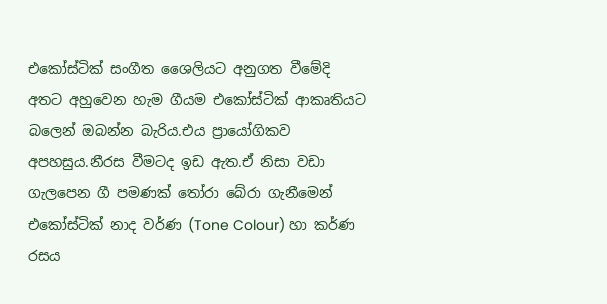එකෝස්ටික් සංගීත ශෛලියට අනුගත වීමේදි අතට අහුවෙන හැම ගීයම එකෝස්ටික් ආකෘතියට බලෙන් ඔබන්න බැරිය.එය ප්‍රායෝගිකව අපහසුය.නීරස වීමටද ඉඩ ඇත.ඒ නිසා වඩා ගැලපෙන ගී පමණක් තෝරා බේරා ගැනීමෙන් එකෝස්ටික් නාද වර්ණ (Tone Colour) හා කර්ණ රසය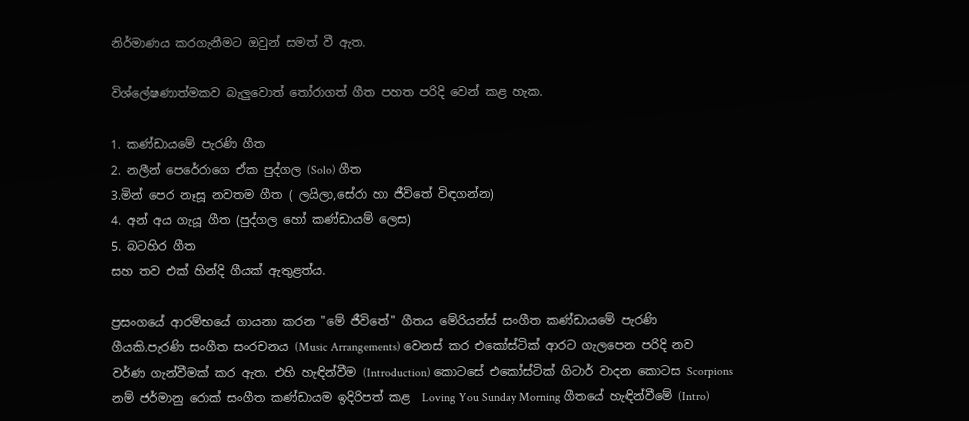නිර්මාණය කරගැනීමට ඔවුන් සමත් වී ඇත.

විශ්ලේෂණාත්මකව බැලුවොත් තෝරාගත් ගීත පහත පරිදි වෙන් කළ හැක.

1. කණ්ඩායමේ පැරණි ගීත
2. නලීන් පෙරේරාගෙ ඒක පුද්ගල (Solo) ගීත
3.මින් පෙර නෑසූ නවතම ගීත ( ලයිලා,සේරා හා ජීවිතේ විඳගන්න)
4. අන් අය ගැයූ ගීත (පුද්ගල හෝ කණ්ඩායම් ලෙස)
5. බටහිර ගීත
සහ තව එක් හින්දි ගීයක් ඇතුළත්ය.

ප්‍රසංගයේ ආරම්භයේ ගායනා කරන "මේ ජීවිතේ" ගීතය මේරියන්ස් සංගීත කණ්ඩායමේ පැරණි ගීයකි.පැරණි සංගීත සංරචනය (Music Arrangements) වෙනස් කර එකෝස්ටික් ආරට ගැලපෙන පරිදි නව වර්ණ ගැන්වීමක් කර ඇත. එහි හැඳින්වීම (Introduction) කොටසේ එකෝස්ටික් ගිටාර් වාදන කොටස Scorpions නම් ජර්මානු රොක් සංගීත කණ්ඩායම ඉදිරිපත් කළ  Loving You Sunday Morning ගීතයේ හැඳින්වීමේ (Intro)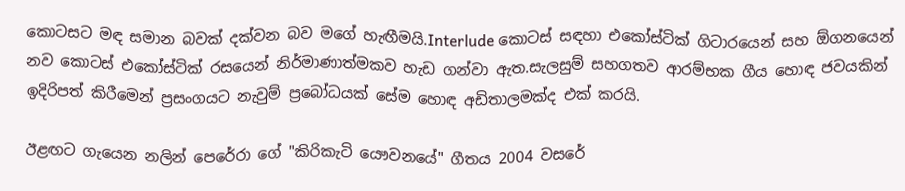කොටසට මඳ සමාන බවක් දක්වන බව මගේ හැඟීමයි.Interlude කොටස් සඳහා එකෝස්ටික් ගිටාරයෙන් සහ ඕගනයෙන් නව කොටස් එකෝස්ටික් රසයෙන් නිර්මාණාත්මකව හැඩ ගන්වා ඇත.සැලසුම් සහගතව ආරම්භක ගීය හොඳ ජවයකින් ඉදිරිපත් කිරීමෙන් ප්‍රසංගයට නැවුම් ප්‍රබෝධයක් සේම හොඳ අඩිතාලමක්ද එක් කරයි.

ඊළඟට ගැයෙන නලින් පෙරේරා ගේ "කිරිකැටි යෞවනයේ" ගීතය 2004 වසරේ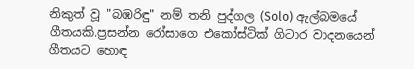නිකුත් වූ "බඹරිඳු" නම් තනි පුද්ගල (Solo) ඇල්බමයේ ගීතයකි.ප්‍රසන්න රෝසාගෙ එකෝස්ටික් ගිටාර වාදනයෙන් ගීතයට හොඳ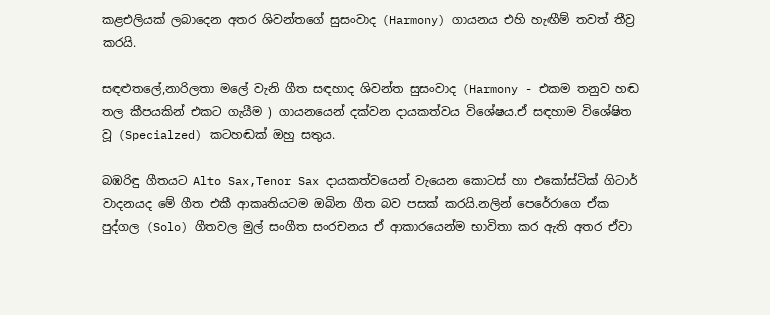කළඑලියක් ලබාදෙන අතර ශිවන්තගේ සුසංවාද (Harmony) ගායනය එහි හැඟීම් තවත් තීව්‍ර කරයි.

සඳළුතලේ,නාරිලතා මලේ වැනි ගීත සඳහාද ශිවන්ත සුසංවාද (Harmony - එකම තනුව හඬ තල කීපයකින් එකට ගැයීම ) ගායනයෙන් දක්වන දායකත්වය විශේෂය.ඒ සඳහාම විශේෂිත වූ (Specialzed) කටහඬක් ඔහු සතුය.

බඹරිඳු ගීතයට Alto Sax,Tenor Sax දායකත්වයෙන් වැයෙන කොටස් හා එකෝස්ටික් ගිටාර් වාදනයද මේ ගීත එකී ආකෘතියටම ඔබින ගීත බව පසක් කරයි.නලින් පෙරේරාගෙ ඒක පුද්ගල (Solo) ගීතවල මුල් සංගීත සංරචනය ඒ ආකාරයෙන්ම භාවිතා කර ඇති අතර ඒවා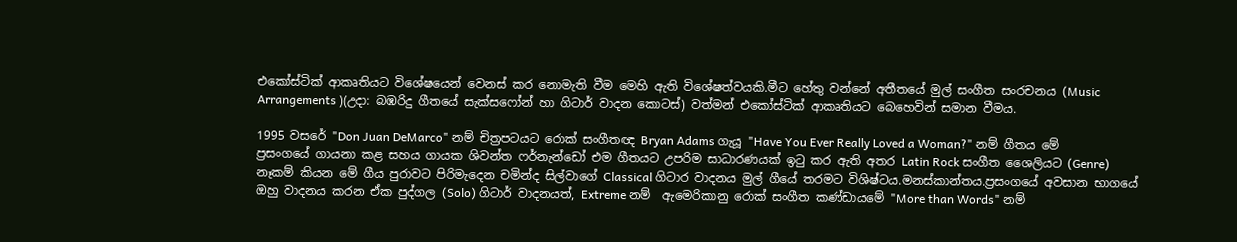එකෝස්ටික් ආකෘතියට විශේෂයෙන් වෙනස් කර නොමැති වීම මෙහි ඇති විශේෂත්වයකි.මීට හේතු වන්නේ අතීතයේ මුල් සංගීත සංරචනය (Music Arrangements )(උදා: බඹරිදු ගීතයේ සැක්සෆෝන් හා ගිටාර් වාදන කොටස්) වත්මන් එකෝස්ටික් ආකෘතියට බෙහෙවින් සමාන වීමය.

1995 වසරේ "Don Juan DeMarco" නම් චිත්‍රපටයට රොක් සංගීතඥ Bryan Adams ගැයූ "Have You Ever Really Loved a Woman?" නම් ගීතය මේ ප්‍රසංගයේ ගායනා කළ සහය ගායක ශිවන්ත ෆර්නැන්ඩෝ එම ගීතයට උපරිම සාධාරණයක් ඉටු කර ඇති අතර Latin Rock සංගීත ශෛලියට (Genre) නෑකම් කියන මේ ගීය පුරාවට පිරිමැදෙන චමින්ද සිල්වාගේ Classical ගිටාර වාදනය මුල් ගීයේ තරමට විශිෂ්ටය.මනස්කාන්තය.ප්‍රසංගයේ අවසාන භාගයේ ඔහු වාදනය කරන ඒක පුද්ගල (Solo) ගිටාර් වාදනයත්, Extreme නම්  ඇමෙරිකානු රොක් සංගීත කණ්ඩායමේ "More than Words" නම්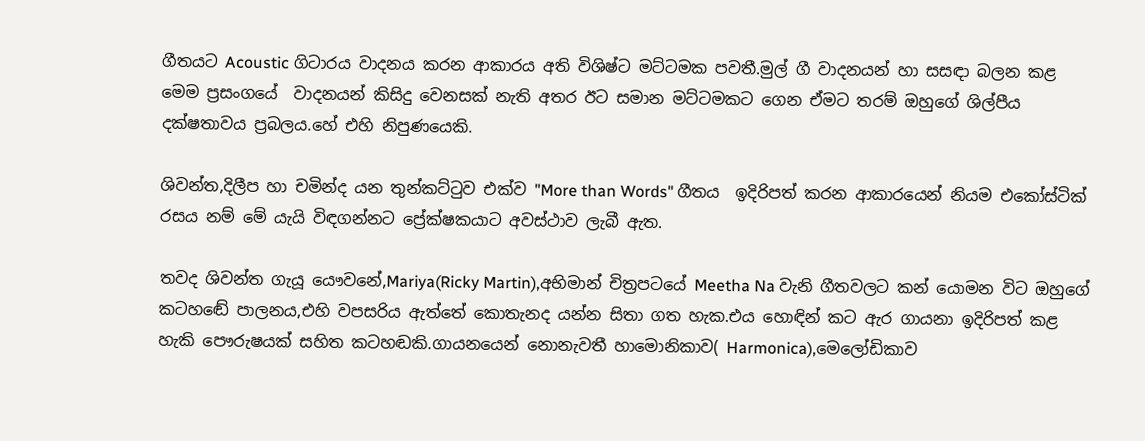ගීතයට Acoustic ගිටාරය වාදනය කරන ආකාරය අති විශිෂ්ට මට්ටමක පවතී.මුල් ගී වාදනයන් හා සසඳා බලන කළ මෙම ප්‍රසංගයේ  වාදනයන් කිසිදු වෙනසක් නැති අතර ඊට සමාන මට්ටමකට ගෙන ඒමට තරම් ඔහුගේ ශිල්පීය දක්ෂතාවය ප්‍රබලය.හේ එහි නිපුණයෙකි.

ශිවන්ත,දිලීප හා චමින්ද යන තුන්කට්ටුව එක්ව "More than Words" ගීතය  ඉදිරිපත් කරන ආකාරයෙන් නියම එකෝස්ටික් රසය නම් මේ යැයි විඳගන්නට ප්‍රේක්ෂකයාට අවස්ථාව ලැබී ඇත.

තවද ශිවන්ත ගැයූ යෞවනේ,Mariya(Ricky Martin),අභිමාන් චිත්‍රපටයේ Meetha Na වැනි ගීතවලට කන් යොමන විට ඔහුගේ කටහඬේ පාලනය,එහි වපසරිය ඇත්තේ කොතැනද යන්න සිතා ගත හැක.එය හොඳින් කට ඇර ගායනා ඉදිරිපත් කළ හැකි පෞරුෂයක් සහිත කටහඬකි.ගායනයෙන් නොනැවතී හාමොනිකාව( Harmonica),මෙලෝඩිකාව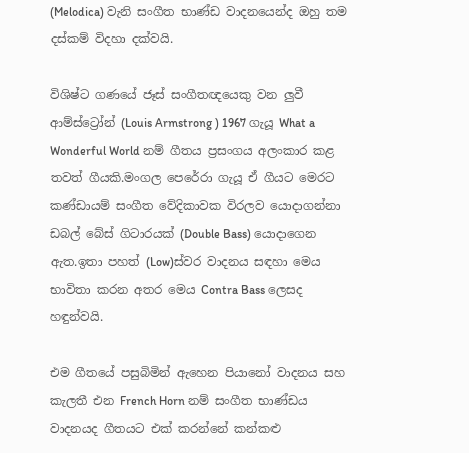(Melodica) වැනි සංගීත භාණ්ඩ වාදනයෙන්ද ඔහු තම දස්කම් විදහා දක්වයි.

විශිෂ්ට ගණයේ ජෑස් සංගීතඥයෙකු වන ලුවී ආම්ස්ට්‍රෝන් (Louis Armstrong ) 1967 ගැයූ What a Wonderful World නම් ගීතය ප්‍රසංගය අලංකාර කළ තවත් ගීයකි.මංගල පෙරේරා ගැයූ ඒ ගීයට මෙරට කණ්ඩායම් සංගීත වේදිකාවක විරලව යොදාගන්නා ඩබල් බේස් ගිටාරයක් (Double Bass) යොදාගෙන ඇත.ඉතා පහත් (Low)ස්වර වාදනය සඳහා මෙය භාවිතා කරන අතර මෙය Contra Bass ලෙසද හඳුන්වයි.

එම ගීතයේ පසුබිමින් ඇහෙන පියානෝ වාදනය සහ කැලතී එන French Horn නම් සංගීත භාණ්ඩය වාදනයද ගීතයට එක් කරන්නේ කන්කළු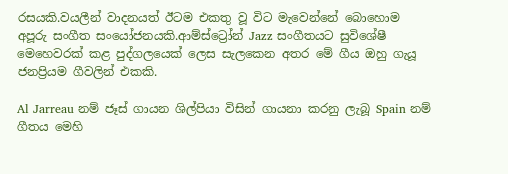රසයකි.වයලීන් වාදනයත් ඊටම එකතු වූ විට මැවෙන්නේ බොහොම  අපූරු සංගීත සංයෝජනයකි.ආම්ස්ට්‍රෝන් Jazz සංගීතයට සුවිශේෂී මෙහෙවරක් කළ පුද්ගලයෙක් ලෙස සැලකෙන අතර මේ ගීය ඔහු ගැයූ ජනප්‍රියම ගීවලින් එකකි.

Al Jarreau නම් ජෑස් ගායන ශිල්පියා විසින් ගායනා කරනු ලැබූ Spain නම් ගීතය මෙහි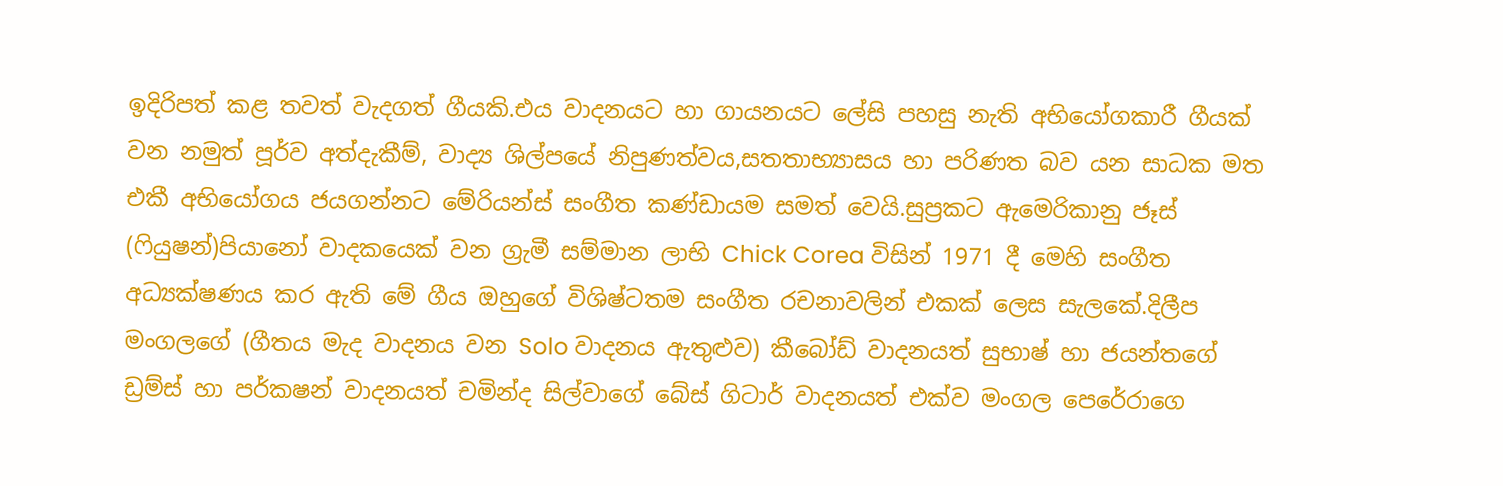ඉදිරිපත් කළ තවත් වැදගත් ගීයකි.එය වාදනයට හා ගායනයට ලේසි පහසු නැති අභියෝගකාරී ගීයක් වන නමුත් පූර්ව අත්දැකීම්, වාද්‍ය ශිල්පයේ නිපුණත්වය,සතතාභ්‍යාසය හා පරිණත බව යන සාධක මත එකී අභියෝගය ජයගන්නට මේරියන්ස් සංගීත කණ්ඩායම සමත් වෙයි.සුප්‍රකට ඇමෙරිකානු ජෑස් (ෆියුෂන්)පියානෝ වාදකයෙක් වන ග්‍රැමී සම්මාන ලාභි Chick Corea විසින් 1971 දී මෙහි සංගීත අධ්‍යක්ෂණය කර ඇති මේ ගීය ඔහුගේ විශිෂ්ටතම සංගීත රචනාවලින් එකක් ලෙස සැලකේ.දිලීප මංගලගේ (ගීතය මැද වාදනය වන Solo වාදනය ඇතුළුව) කීබෝඩ් වාදනයත් සුභාෂ් හා ජයන්තගේ ඩ්‍රම්ස් හා පර්කෂන් වාදනයත් චමින්ද සිල්වාගේ බේස් ගිටාර් වාදනයත් එක්ව මංගල පෙරේරාගෙ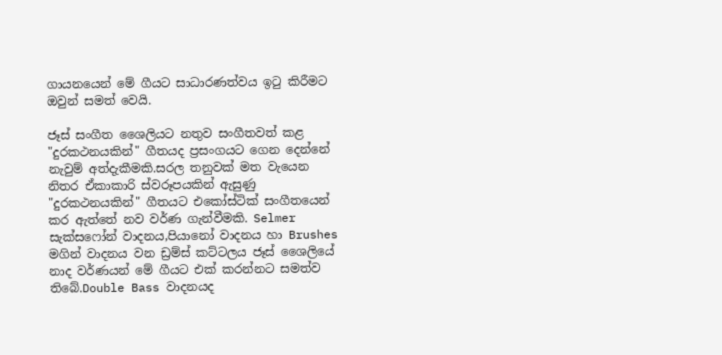ගායනයෙන් මේ ගීයට සාධාරණත්වය ඉටු කිරීමට ඔවුන් සමත් වෙයි.

ජෑස් සංගීත ශෛලියට නතුව සංගීතවත් කළ "දුරකථනයකින්" ගීතයද ප්‍රසංගයට ගෙන දෙන්නේ නැවුම් අත්දැකීමකි.සරල තනුවක් මත වැයෙන නිතර ඒකාකාරි ස්වරූපයකින් ඇසුණු "දුරකථනයකින්" ගීතයට එකෝස්ටික් සංගීතයෙන් කර ඇත්තේ නව වර්ණ ගැන්වීමකි. Selmer සැක්සෆෝන් වාදනය,පියානෝ වාදනය හා Brushes මගින් වාදනය වන ඩ්‍රම්ස් කට්ටලය ජෑස් ශෛලියේ නාද වර්ණයන් මේ ගීයට එක් කරන්නට සමත්ව තිබේ.Double Bass වාදනයද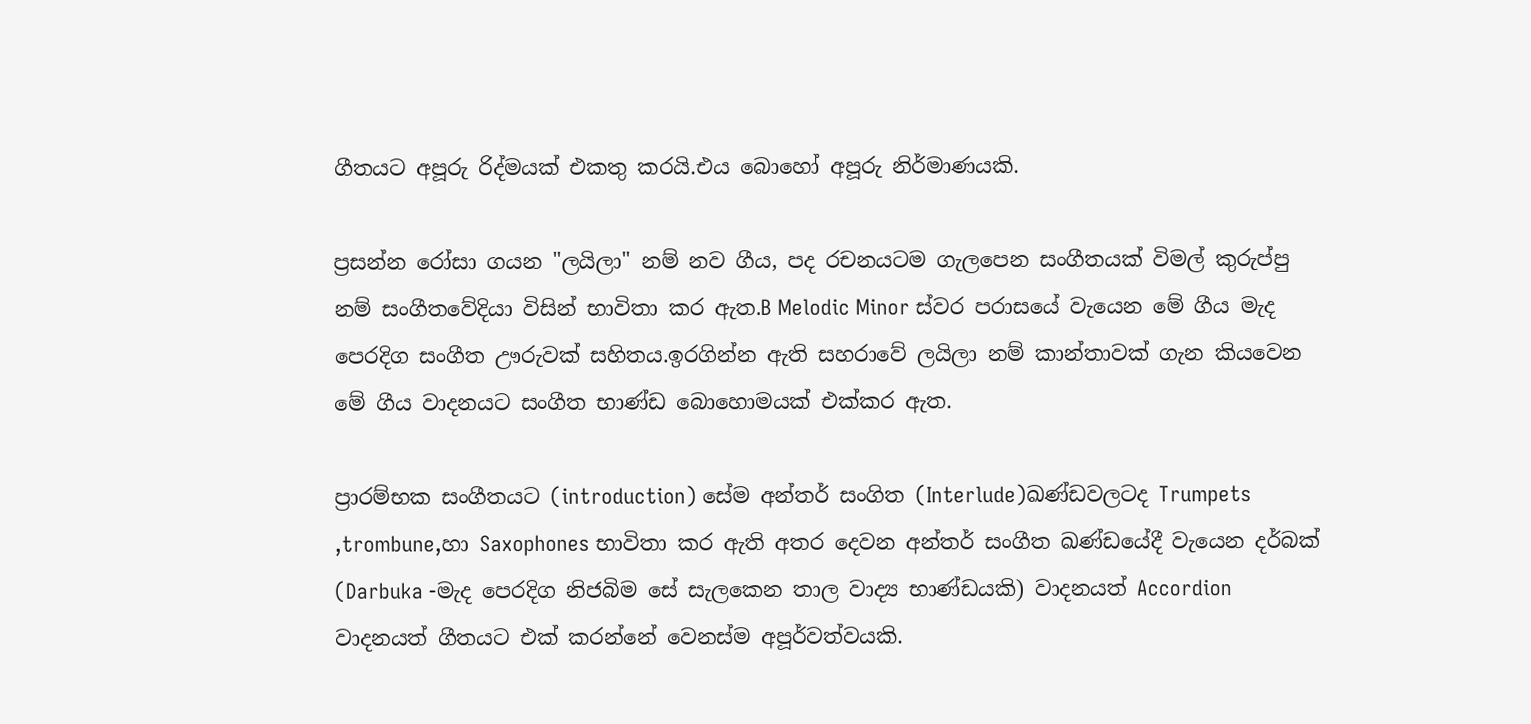ගීතයට අපූරු රිද්මයක් එකතු කරයි.එය බොහෝ අපූරු නිර්මාණයකි.

ප්‍රසන්න රෝසා ගයන "ලයිලා" නම් නව ගීය, පද රචනයටම ගැලපෙන සංගීතයක් විමල් කුරුප්පු නම් සංගීතවේදියා විසින් භාවිතා කර ඇත.B Melodic Minor ස්වර පරාසයේ වැයෙන මේ ගීය මැද පෙරදිග සංගීත ඌරුවක් සහිතය.ඉරගින්න ඇති සහරාවේ ලයිලා නම් කාන්තාවක් ගැන කියවෙන මේ ගීය වාදනයට සංගීත භාණ්ඩ බොහොමයක් එක්කර ඇත.

ප්‍රාරම්භක සංගීතයට (introduction) සේම අන්තර් සංගිත (Interlude)ඛණ්ඩවලටද Trumpets ,trombune,හා Saxophones භාවිතා කර ඇති අතර දෙවන අන්තර් සංගීත ඛණ්ඩයේදී වැයෙන දර්බක් (Darbuka -මැද පෙරදිග නිජබිම සේ සැලකෙන තාල වාද්‍ය භාණ්ඩයකි) වාදනයත් Accordion වාදනයත් ගීතයට එක් කරන්නේ වෙනස්ම අපූර්වත්වයකි.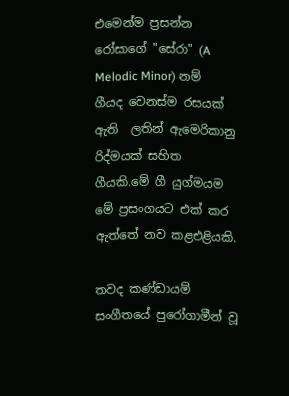එමෙන්ම ප්‍රසන්න රෝසාගේ "සේරා" (A Melodic Minor) නම් ගීයද වෙනස්ම රසයක් ඇති  ලතින් ඇමෙරිකානු රිද්මයක් සහිත ගීයකි.මේ ගී යුග්මයම මේ ප්‍රසංගයට එක් කර ඇත්තේ නව කළඑළියකි.

තවද කණ්ඩායම් සංගීතයේ පුරෝගාමීන් වූ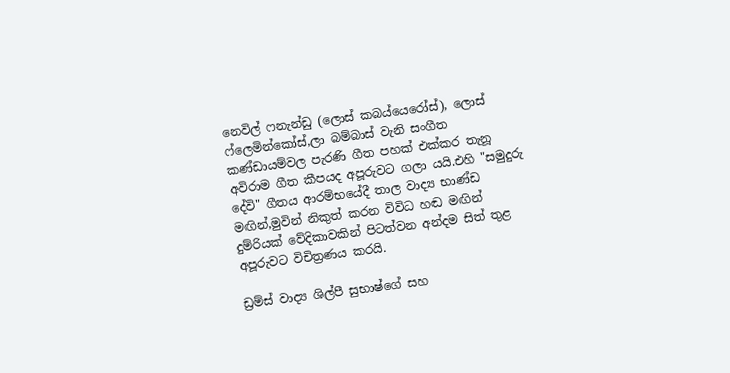නෙවිල් ෆනැන්ඩු (ලොස් කබය්යෙරෝස්), ලොස් ෆ්ලෙමින්කෝස්,ලා බම්බාස් වැනි සංගීත කණ්ඩායම්වල පැරණි ගීත පහක් එක්කර තැනූ අවිරාම ගීත කීපයද අපූරුවට ගලා යයි.එහි "සමුදුරු දේවි" ගීතය ආරම්භයේදී තාල වාද්‍ය භාණ්ඩ මඟින්,මුවින් නිකුත් කරන විවිධ හඬ මඟින් දුම්රියක් වේදිකාවකින් පිටත්වන අන්දම සිත් තුළ අපූරුවට විචිත්‍රණය කරයි.

ඩ්‍රම්ස් වාද්‍ය ශිල්පී සුභාෂ්ගේ සහ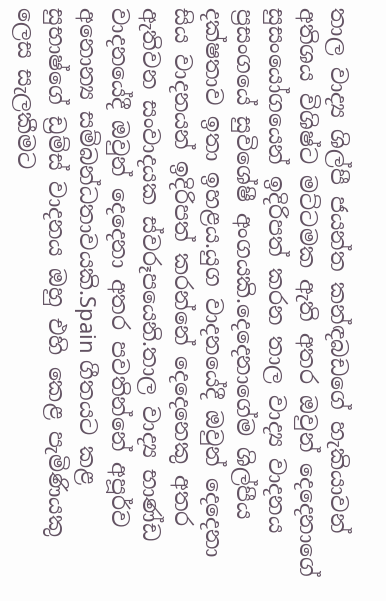තාල වාද්‍ය ශිල්පී ජයන්ත කන්ඳබඩගේ හැකියාවන් අතිශය විශිෂ්ට මට්ටමක ඇති අතර ඔවුන් දෙදෙනාගේ සුසංයෝගයෙන් ඉදිරිපත් කරන තාල වාද්‍ය වාදනය ප්‍රසංගයේ සුවිශේෂී අංගයකි.දෙදෙනාගේම ශිල්පීය දක්ෂතාව ඉතා ඉහළය.යුග වාදනයේදී ඔවුන් දෙදෙනා සිය වාදනයන් ඉදිරිපත් කරන්නේ දෙදෙනෙකු අතර ඇතිවන සංවාදයක ස්වරූපයෙනි.තාල වාද්‍ය භාණ්ඩ වාදනයේදී ඔවුන් දෙදෙනා අතර පවතින්නේ අපූර්ව අනොන්‍ය සම්බන්ධතාවයකි.Spain ගීතයට කළ සුභාෂ්ගේ ඩ්‍රම්ස් වාදනය ඔහු එහි කෙළ පැමිණියකු ලෙස සැලකීමට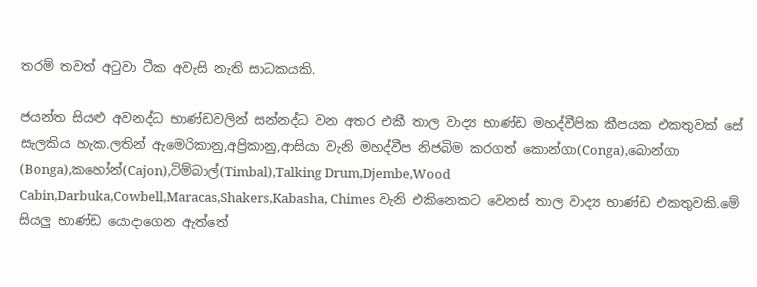තරම් තවත් අටුවා ටීක අවැසි නැති සාධකයකි.

ජයන්ත සියළු අවනද්ධ භාණ්ඩවලින් සන්නද්ධ වන අතර එකී තාල වාද්‍ය භාණ්ඩ මහද්වීපික කීපයක එකතුවක් සේ සැලකිය හැක.ලතින් ඇමෙරිකානු,අප්‍රිකානු,ආසියා වැනි මහද්වීප නිජබිම කරගත් කොන්ගා(Conga),බොන්ගා (Bonga),කහෝන්(Cajon),ටිම්බාල්(Timbal),Talking Drum,Djembe,Wood Cabin,Darbuka,Cowbell,Maracas,Shakers,Kabasha, Chimes වැනි එකිනෙකට වෙනස් තාල වාද්‍ය භාණ්ඩ එකතුවකි.මේ සියලු භාණ්ඩ යොදාගෙන ඇත්තේ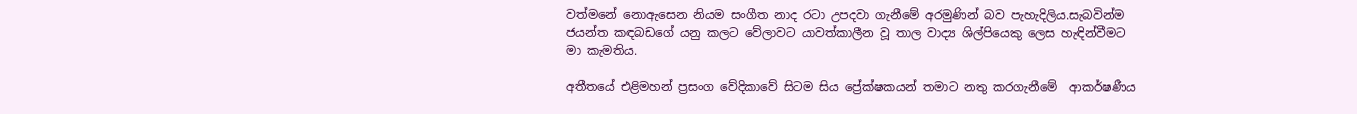වත්මනේ නොඇසෙන නියම සංගීත නාද රටා උපදවා ගැනීමේ අරමුණින් බව පැහැදිලිය.සැබවින්ම ජයන්ත කඳබඩගේ යනු කලට වේලාවට යාවත්කාලීන වූ තාල වාද්‍ය ශිල්පියෙකු ලෙස හැඳින්වීමට මා කැමතිය.

අතීතයේ එළිමහන් ප්‍රසංග වේදිකාවේ සිටම සිය ප්‍රේක්ෂකයන් තමාට නතු කරගැනීමේ  ආකර්ෂණීය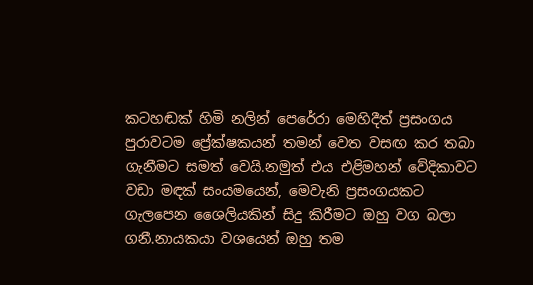කටහඬක් හිමි නලින් පෙරේරා මෙහිදීත් ප්‍රසංගය පුරාවටම ප්‍රේක්ෂකයන් තමන් වෙත වසඟ කර තබා ගැනීමට සමත් වෙයි.නමුත් එය එළිමහන් වේදිකාවට වඩා මඳක් සංයමයෙන්, මෙවැනි ප්‍රසංගයකට ගැලපෙන ශෛලියකින් සිදු කිරීමට ඔහු වග බලා ගනී.නායකයා වශයෙන් ඔහු තම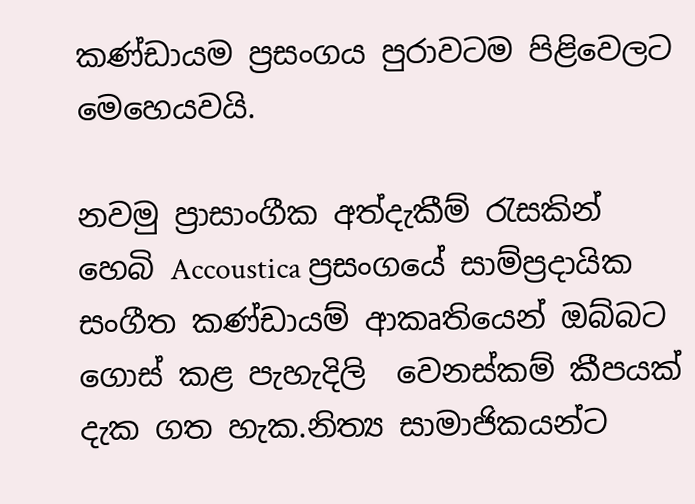කණ්ඩායම ප්‍රසංගය පුරාවටම පිළිවෙලට මෙහෙයවයි.

නවමු ප්‍රාසාංගීක අත්දැකීම් රැසකින් හෙබි Accoustica ප්‍රසංගයේ සාම්ප්‍රදායික සංගීත කණ්ඩායම් ආකෘතියෙන් ඔබ්බට ගොස් කළ පැහැදිලි  වෙනස්කම් කීපයක් දැක ගත හැක.නිත්‍ය සාමාජිකයන්ට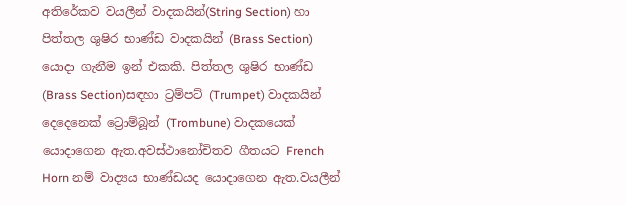අතිරේකව වයලීන් වාදකයින්(String Section) හා පිත්තල ශුෂිර භාණ්ඩ වාදකයින් (Brass Section) යොදා ගැනීම ඉන් එකකි. පිත්තල ශුෂිර භාණ්ඩ  (Brass Section)සඳහා ට්‍රම්පට් (Trumpet) වාදකයින් දෙදෙනෙක් ට්‍රොම්බූන් (Trombune) වාදකයෙක් යොදාගෙන ඇත.අවස්ථානෝචිතව ගීතයට French Horn නම් වාද්‍යය භාණ්ඩයද යොදාගෙන ඇත.වයලීන්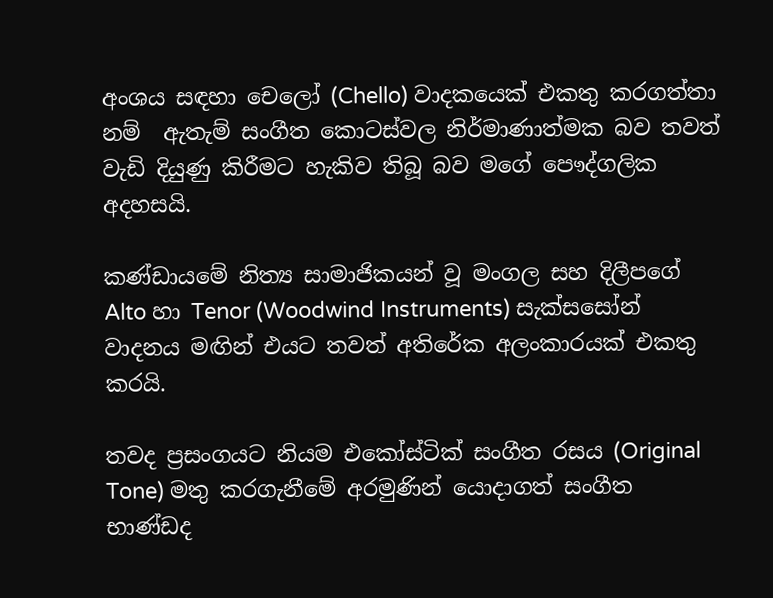අංශය සඳහා චෙලෝ (Chello) වාදකයෙක් එකතු කරගත්තා නම්  ඇතැම් සංගීත කොටස්වල නිර්මාණාත්මක බව තවත් වැඩි දියුණු කිරීමට හැකිව තිබූ බව මගේ පෞද්ගලික අදහසයි.

කණ්ඩායමේ නිත්‍ය සාමාජිකයන් වූ මංගල සහ දිලීපගේ Alto හා Tenor (Woodwind Instruments) සැක්සසෝන් වාදනය මඟින් එයට තවත් අතිරේක අලංකාරයක් එකතු කරයි.

තවද ප්‍රසංගයට නියම එකෝස්ටික් සංගීත රසය (Original Tone) මතු කරගැනීමේ අරමුණින් යොදාගත් සංගීත භාණ්ඩද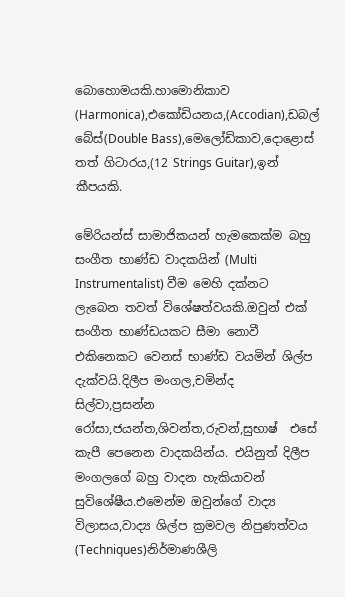බොහොමයකි.හාමොනිකාව (Harmonica),එකෝඩියනය,(Accodian),ඩබල් බේස්(Double Bass),මෙලෝඩිකාව,දොළොස් තත් ගිටාරය,(12 Strings Guitar),ඉන් කීපයකි.

මේරියන්ස් සාමාජිකයන් හැමකෙක්ම බහු සංගීත භාණ්ඩ වාදකයින් (Multi Instrumentalist) වීම මෙහි දක්නට ලැබෙන තවත් විශේෂත්වයකි.ඔවුන් එක් සංගීත භාණ්ඩයකට සීමා නොවී එකිනෙකට වෙනස් භාණ්ඩ වයමින් ශිල්ප දැක්වයි.දිලීප මංගල,චමින්ද සිල්වා,ප්‍රසන්න රෝසා,ජයන්ත,ශිවන්ත,රුවන්,සුභාෂ්  එසේ කැපී පෙනෙන වාදකයින්ය. එයිනුත් දිලීප මංගලගේ බහු වාදන හැකියාවන් සුවිශේෂීය.එමෙන්ම ඔවුන්ගේ වාද්‍ය විලාසය,වාද්‍ය ශිල්ප ක්‍රමවල නිපුණත්වය (Techniques)නිර්මාණශීලි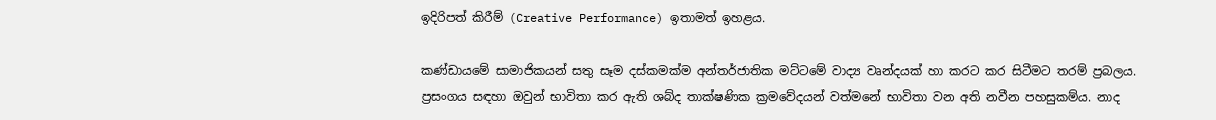ඉදිරිපත් කිරීම් (Creative Performance) ඉතාමත් ඉහළය.

කණ්ඩායමේ සාමාජිකයන් සතු සෑම දස්කමක්ම අන්තර්ජාතික මට්ටමේ වාද්‍ය වෘන්දයක් හා කරට කර සිටීමට තරම් ප්‍රබලය. ප්‍රසංගය සඳහා ඔවුන් භාවිතා කර ඇති ශබ්ද තාක්ෂණික ක්‍රමවේදයන් වත්මනේ භාවිතා වන අති නවීන පහසුකම්ය. නාද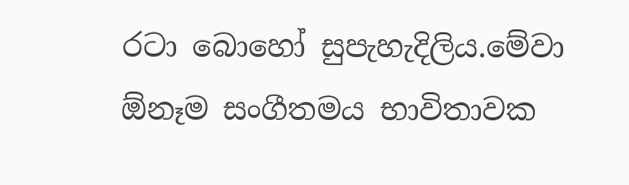රටා බොහෝ සුපැහැදිලිය.මේවා ඕනෑම සංගීතමය භාවිතාවක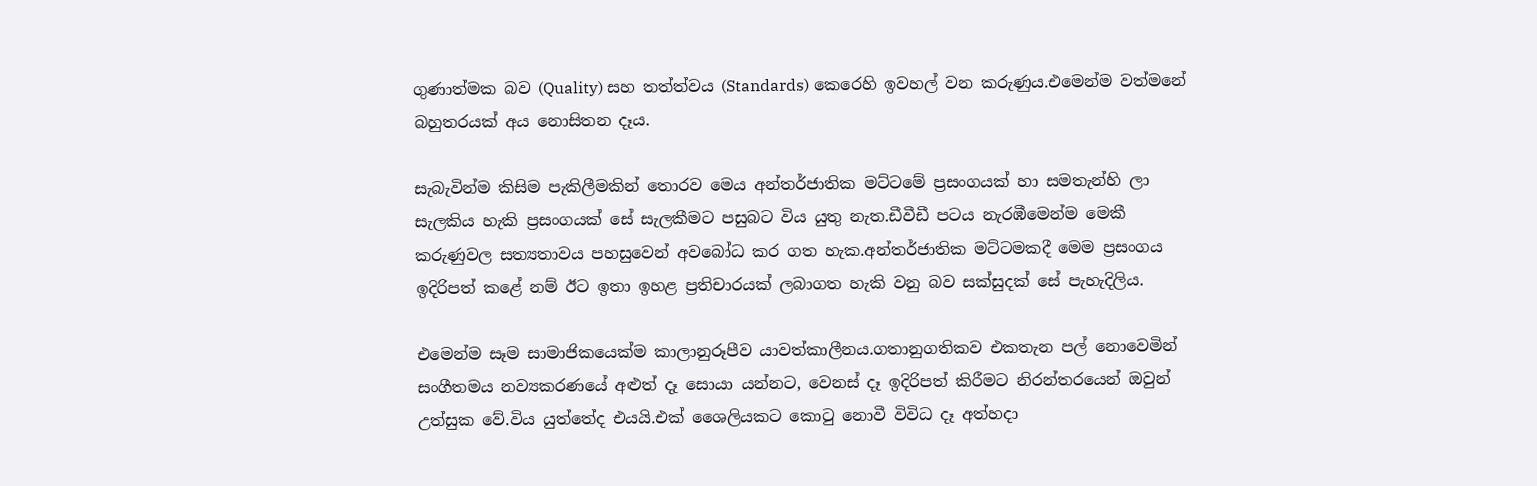ගුණාත්මක බව (Quality) සහ තත්ත්වය (Standards) කෙරෙහි ඉවහල් වන කරුණුය.එමෙන්ම වත්මනේ බහුතරයක් අය නොසිතන දෑය.

සැබැවින්ම කිසිම පැකිලීමකින් තොරව මෙය අන්තර්ජාතික මට්ටමේ ප්‍රසංගයක් හා සමතැන්හි ලා සැලකිය හැකි ප්‍රසංගයක් සේ සැලකීමට පසුබට විය යුතු නැත.ඩීවීඩී පටය නැරඹීමෙන්ම මෙකී කරුණුවල සත්‍යතාවය පහසුවෙන් අවබෝධ කර ගත හැක.අන්තර්ජාතික මට්ටමකදී මෙම ප්‍රසංගය ඉදිරිපත් කළේ නම් ඊට ඉතා ඉහළ ප්‍රතිචාරයක් ලබාගත හැකි වනු බව සක්සුදක් සේ පැහැදිලිය.

එමෙන්ම සෑම සාමාජිකයෙක්ම කාලානුරූපීව යාවත්කාලීනය.ගතානුගතිකව එකතැන පල් නොවෙමින් සංගීතමය නව්‍යකරණයේ අළුත් දෑ සොයා යන්නට, වෙනස් දෑ ඉදිරිපත් කිරීමට නිරන්තරයෙන් ඔවුන් උත්සුක වේ.විය යුත්තේද එයයි.එක් ශෛලියකට කොටු නොවී විවිධ දෑ අත්හදා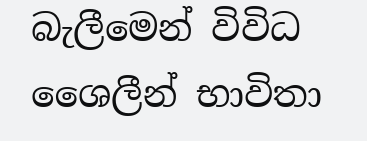බැලීමෙන් විවිධ ශෛලීන් භාවිතා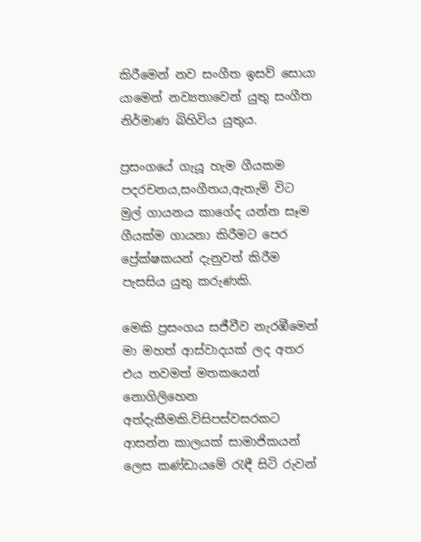කිරීමෙන් නව සංගීත ඉසව් සොයා යාමෙන් නව්‍යතාවෙන් යුතු සංගීත නිර්මාණ බිහිවිය යුතුය.

ප්‍රසංගයේ ගැයූ හැම ගීයකම පදරචනය,සංගීතය,ඇතැම් විට මුල් ගායනය කාගේද යන්න සෑම ගීයක්ම ගායනා කිරීමට පෙර ප්‍රේක්ෂකයන් දැනුවත් කිරීම පැසසිය යුතු කරුණකි.

මෙකි ප්‍රසංගය සජීවීව නැරඹීමෙන් මා මහත් ආස්වාදයක් ලද අතර එය තවමත් මතකයෙන් නොගිලිහෙන අත්දැකීමකි.විසිපස්වසරකට ආසන්න කාලයක් සාමාජිකයන් ලෙස කණ්ඩායමේ රැඳී සිටි රුවන්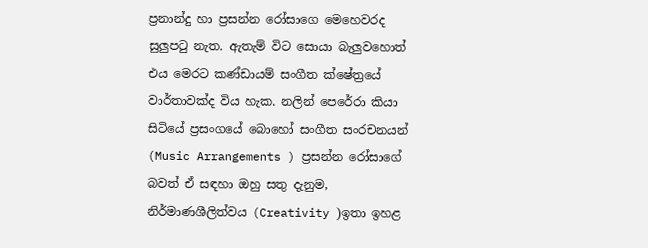ප්‍රනාන්දු හා ප්‍රසන්න රෝසාගෙ මෙහෙවරද සුලුපටු නැත. ඇතැම් විට සොයා බැලුවහොත් එය මෙරට කණ්ඩායම් සංගීත ක්ෂේත්‍රයේ වාර්තාවක්ද විය හැක. නලින් පෙරේරා කියා සිටියේ ප්‍රසංගයේ බොහෝ සංගීත සංරචනයන් (Music Arrangements ) ප්‍රසන්න රෝසාගේ බවත් ඒ සඳහා ඔහු සතු දැනුම, නිර්මාණශීලිත්වය (Creativity )ඉතා ඉහළ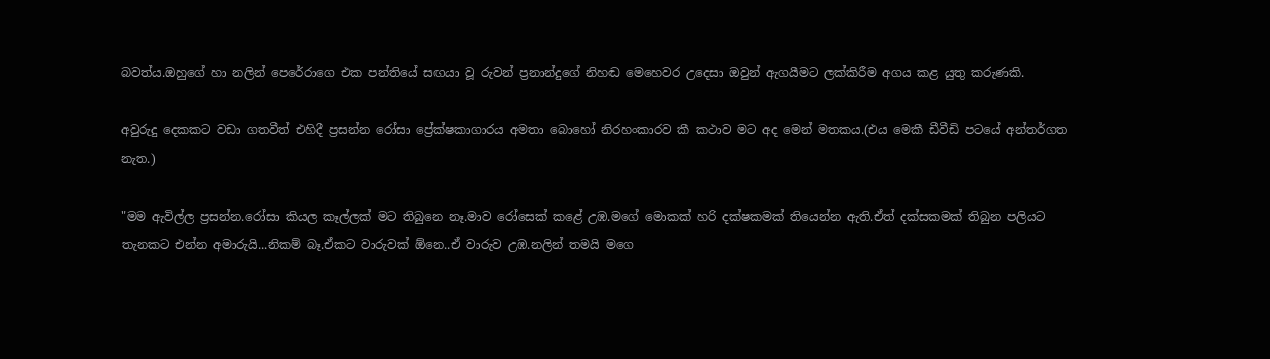බවත්ය.ඔහුගේ හා නලින් පෙරේරාගෙ එක පන්තියේ සඟයා වූ රුවන් ප්‍රනාන්දුගේ නිහඬ මෙහෙවර උදෙසා ඔවුන් ඇගයීමට ලක්කිරීම අගය කළ යුතු කරුණකි.

අවුරුදු දෙකකට වඩා ගතවීත් එහිදී ප්‍රසන්න රෝසා ප්‍රේක්ෂකාගාරය අමතා බොහෝ නිරහංකාරව කී කථාව මට අද මෙන් මතකය.(එය මෙකී ඩීවීඩි පටයේ අන්තර්ගත නැත.)

"මම ඇවිල්ල ප්‍රසන්න.රෝසා කියල කෑල්ලක් මට තිබුනෙ නෑ.මාව රෝසෙක් කළේ උඹ.මගේ මොකක් හරි දක්ෂකමක් තියෙන්න ඇති.ඒත් දක්සකමක් තිබුන පලියට තැනකට එන්න අමාරුයි...නිකම් බෑ.ඒකට වාරුවක් ඕනෙ..ඒ වාරුව උඹ.නලින් තමයි මගෙ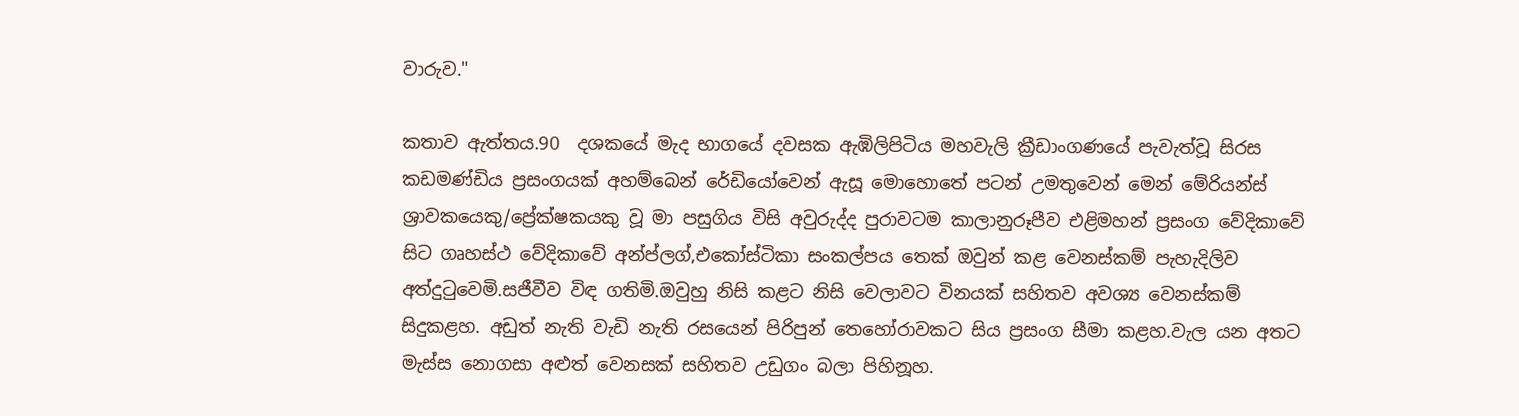වාරුව."

කතාව ඇත්තය.90  දශකයේ මැද භාගයේ දවසක ඇඹිලිපිටිය මහවැලි ක්‍රීඩාංගණයේ පැවැත්වූ සිරස කඩමණ්ඩිය ප්‍රසංගයක් අහම්බෙන් රේඩියෝවෙන් ඇසූ මොහොතේ පටන් උමතුවෙන් මෙන් මේරියන්ස් ශ්‍රාවකයෙකු/ප්‍රේක්ෂකයකු වූ මා පසුගිය විසි අවුරුද්ද පුරාවටම කාලානුරූපීව එළිමහන් ප්‍රසංග වේදිකාවේ සිට ගෘහස්ථ වේදිකාවේ අන්ප්ලග්,එකෝස්ටිකා සංකල්පය තෙක් ඔවුන් කළ වෙනස්කම් පැහැදිලිව අත්දුටුවෙමි.සජීවීව විඳ ගතිමි.ඔවුහු නිසි කළට නිසි වෙලාවට විනයක් සහිතව අවශ්‍ය වෙනස්කම් සිදුකළහ. අඩුත් නැති වැඩි නැති රසයෙන් පිරිපුන් තෙහෝරාවකට සිය ප්‍රසංග සීමා කළහ.වැල යන අතට මැස්ස නොගසා අළුත් වෙනසක් සහිතව උඩුගං බලා පිහිනූහ.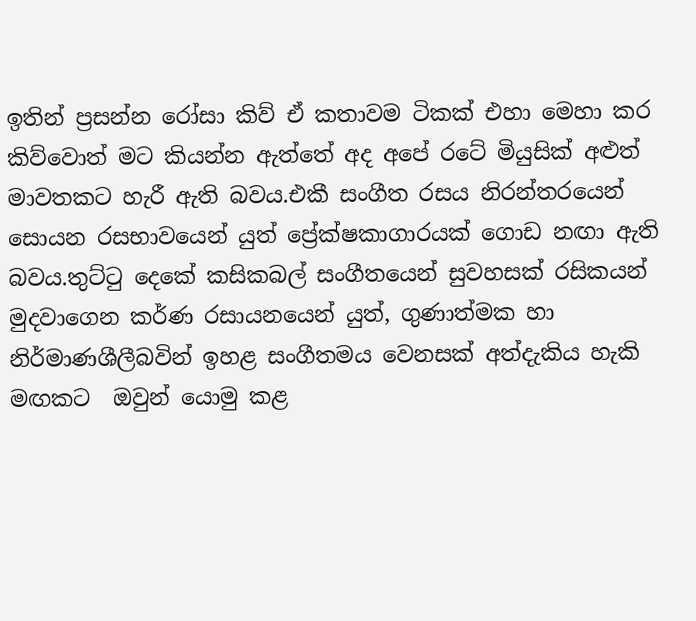ඉතින් ප්‍රසන්න රෝසා කිව් ඒ කතාවම ටිකක් එහා මෙහා කර  කිව්වොත් මට කියන්න ඇත්තේ අද අපේ රටේ මියුසික් අළුත් මාවතකට හැරී ඇති බවය.එකී සංගීත රසය නිරන්තරයෙන් සොයන රසභාවයෙන් යුත් ප්‍රේක්ෂකාගාරයක් ගොඩ නඟා ඇති බවය.තුට්ටු දෙකේ කසිකබල් සංගීතයෙන් සුවහසක් රසිකයන් මුදවාගෙන කර්ණ රසායනයෙන් යුත්, ගුණාත්මක හා නිර්මාණශීලීබවින් ඉහළ සංගීතමය වෙනසක් අත්දැකිය හැකි මඟකට  ඔවුන් යොමු කළ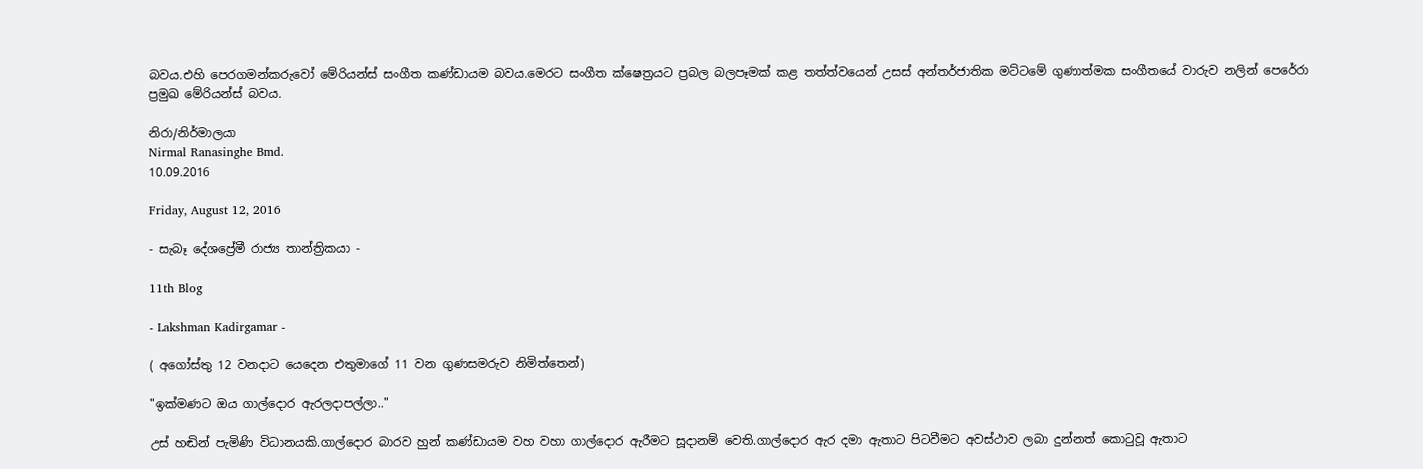බවය.එහි පෙරගමන්කරුවෝ මේරියන්ස් සංගීත කණ්ඩායම බවය.මෙරට සංගීත ක්ෂෙත්‍රයට ප්‍රබල බලපෑමක් කළ තත්ත්වයෙන් උසස් අන්තර්ජාතික මට්ටමේ ගුණාත්මක සංගීතයේ වාරුව නලින් පෙරේරා ප්‍රමුඛ මේරියන්ස් බවය.

නිරා/නිර්මාලයා
Nirmal Ranasinghe Bmd.
10.09.2016

Friday, August 12, 2016

- සැබෑ දේශප්‍රේමී රාජ්‍ය තාන්ත්‍රිකයා -

11th Blog

- Lakshman Kadirgamar -

( අගෝස්තු 12 වනදාට යෙදෙන එතුමාගේ 11 වන ගුණසමරුව නිමිත්තෙන්)

"ඉක්මණට ඔය ගාල්දොර ඇරලදාපල්ලා.."

උස් හඬින් පැමිණි විධානයකි.ගාල්දොර බාරව හුන් කණ්ඩායම වහ වහා ගාල්දොර ඇරීමට සූදානම් වෙති.ගාල්දොර ඇර දමා ඇතාට පිටවීමට අවස්ථාව ලබා දුන්නත් කොටුවූ ඇතාට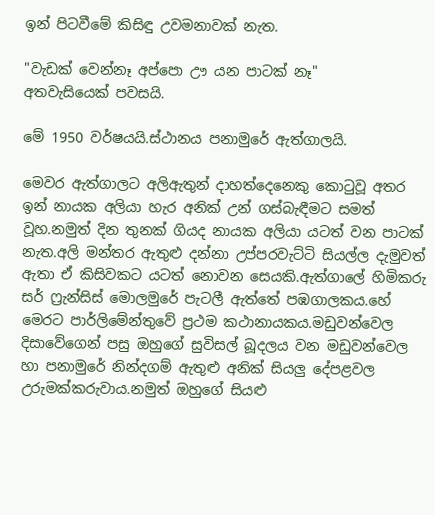ඉන් පිටවීමේ කිසිඳු උවමනාවක් නැත.

"වැඩක් වෙන්නෑ අප්පො ඌ යන පාටක් නෑ"
අතවැසියෙක් පවසයි.

මේ 1950 වර්ෂයයි.ස්ථානය පනාමුරේ ඇත්ගාලයි.

මෙවර ඇත්ගාලට අලිඇතුන් දාහත්දෙනෙකු කොටුවූ අතර ඉන් නායක අලියා හැර අනික් උන් ගස්බැඳීමට සමත් වූහ.නමුත් දින තුනක් ගියද නායක අලියා යටත් වන පාටක් නැත.අලි මන්තර ඇතුළු දන්නා උප්පරවැට්ටි සියල්ල දැමුවත් ඇතා ඒ කිසිවකට යටත් නොවන සෙයකි.ඇත්ගාලේ හිමිකරු සර් ෆ්‍රැන්සිස් මොලමුරේ පැටලී ඇත්තේ පඹගාලකය.හේ මෙරට පාර්ලිමේන්තුවේ ප්‍රථම කථානායකය.මඩුවන්වෙල දිසාවේගෙන් පසු ඔහුගේ සුවිසල් බූදලය වන මඩුවන්වෙල හා පනාමුරේ නින්දගම් ඇතුළු අනික් සියලු දේපළවල උරුමක්කරුවාය.නමුත් ඔහුගේ සියළු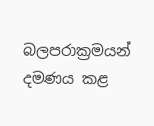බලපරාක්‍රමයන් දමණය කළ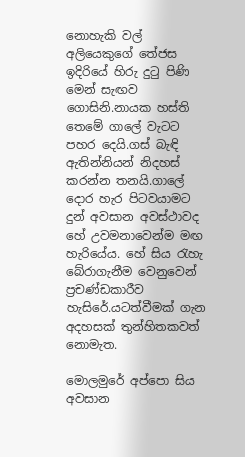නොහැකි වල් අලියෙකුගේ තේජස ඉදිරියේ හිරු දුටු පිණි මෙන් සැඟව ගොසිනි.නායක හස්ති තෙමේ ගාලේ වැටට පහර දෙයි.ගස් බැඳි ඇතින්නියන් නිදහස් කරන්න තනයි.ගාලේ දොර හැර පිටවයාමට දුන් අවසාන අවස්ථාවද හේ උවමනාවෙන්ම මඟ හැරියේය. හේ සිය රැහැ බේරාගැනීම වෙනුවෙන් ප්‍රචණ්ඩකාරීව හැසිරේ.යටත්වීමක් ගැන අදහසක් තුන්හිතකවත් නොමැත.

මොලමුරේ අප්පො සිය අවසාන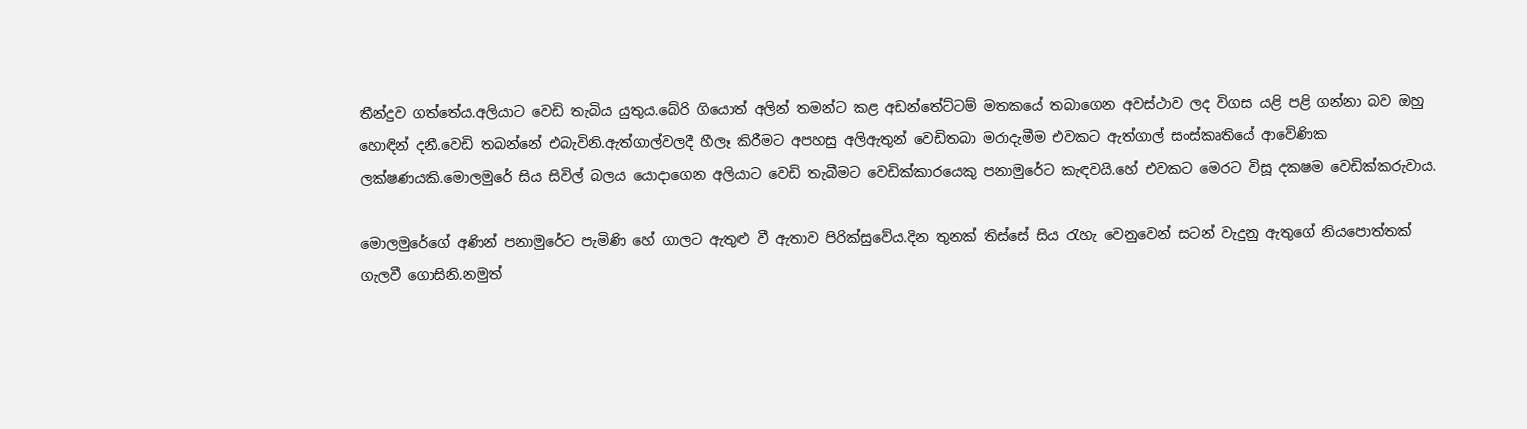තීන්දුව ගත්තේය.අලියාට වෙඩි තැබිය යුතුය.බේරි ගියොත් අලින් තමන්ට කළ අඩන්තේට්ටම් මතකයේ තබාගෙන අවස්ථාව ලද විගස යළි පළි ගන්නා බව ඔහු හොඳින් දනී.වෙඩි තබන්නේ එබැවිනි.ඇත්ගාල්වලදී හීලෑ කිරීමට අපහසු අලිඇතුන් වෙඩිතබා මරාදැමීම එවකට ඇත්ගාල් සංස්කෘතියේ ආවේණික ලක්ෂණයකි.මොලමුරේ සිය සිවිල් බලය යොදාගෙන අලියාට වෙඩි තැබීමට වෙඩික්කාරයෙකු පනාමුරේට කැඳවයි.හේ එවකට මෙරට විසූ දකෂම වෙඩික්කරුවාය.

මොලමුරේගේ අණින් පනාමුරේට පැමිණි හේ ගාලට ඇතුළු වී ඇතාව පිරික්සුවේය.දින තුනක් තිස්සේ සිය රැහැ වෙනුවෙන් සටන් වැදුනු ඇතුගේ නියපොත්තක් ගැලවී ගොසිනි.නමුත්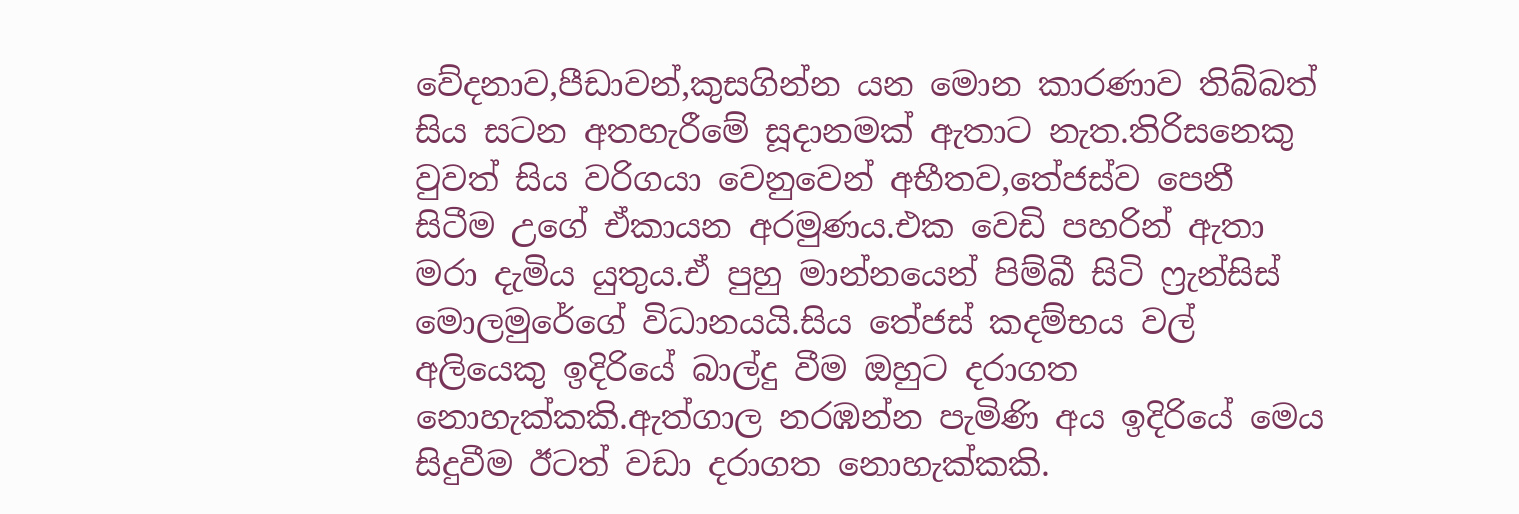වේදනාව,පීඩාවන්,කුසගින්න යන මොන කාරණාව තිබ්බත් සිය සටන අතහැරීමේ සූදානමක් ඇතාට නැත.තිරිසනෙකු වුවත් සිය වරිගයා වෙනුවෙන් අභීතව,තේජස්ව පෙනී සිටීම උගේ ඒකායන අරමුණය.එක වෙඩි පහරින් ඇතා මරා දැමිය යුතුය.ඒ පුහු මාන්නයෙන් පිම්බී සිටි ෆ්‍රැන්සිස් මොලමුරේගේ විධානයයි.සිය තේජස් කදම්භය වල් අලියෙකු ඉදිරියේ බාල්දු වීම ඔහුට දරාගත නොහැක්කකි.ඇත්ගාල නරඹන්න පැමිණි අය ඉදිරියේ මෙය සිදුවීම ඊටත් වඩා දරාගත නොහැක්කකි.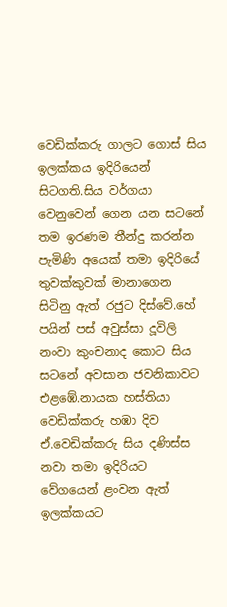වෙඩික්කරු ගාලට ගොස් සිය ඉලක්කය ඉදිරියෙන් සිටගති.සිය වර්ගයා වෙනුවෙන් ගෙන යන සටනේ තම ඉරණම තීන්දු කරන්න පැමිණි අයෙක් තමා ඉදිරියේ තුවක්කුවක් මානාගෙන සිටිනු ඇත් රජුට දිස්වේ.හේ පයින් පස් අවුස්සා දූවිලි නංවා කුංචනාද කොට සිය සටනේ අවසාන ජවනිකාවට එළඹේ.නායක හස්තියා වෙඩික්කරු හඹා දිව ඒ.වෙඩික්කරු සිය දණිස්ස නවා තමා ඉදිරියට වේගයෙන් ළංවන ඇත් ඉලක්කයට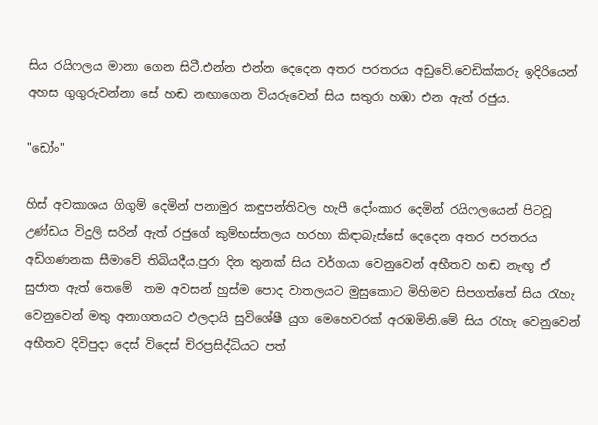සිය රයිෆලය මානා ගෙන සිටී.එන්න එන්න දෙදෙන අතර පරතරය අඩුවේ.වෙඩික්කරු ඉදිරියෙන් අහස ගුගුරුවන්නා සේ හඬ නඟාගෙන වියරුවෙන් සිය සතුරා හඹා එන ඇත් රජුය.

"ඩෝං"

හිස් අවකාශය ගිගුම් දෙමින් පනාමුර කඳුපන්තිවල හැපී දෝංකාර දෙමින් රයිෆලයෙන් පිටවූ උණ්ඩය විදුලි සරින් ඇත් රජුගේ කුම්භස්තලය හරහා කිඳාබැස්සේ දෙදෙන අතර පරතරය අඩිගණනක සීමාවේ තිබියදීය.පුරා දින තුනක් සිය වර්ගයා වෙනුවෙන් අභීතව හඬ නැඟූ ඒ සුජාත ඇත් තෙමේ  තම අවසන් හුස්ම පොද වාතලයට මුසුකොට මිහිමව සිපගත්තේ සිය රැහැ වෙනුවෙන් මතු අනාගතයට ඵලදායි සුවිශේෂී යුග මෙහෙවරක් අරඹමිනි.මේ සිය රැහැ වෙනුවෙන් අභීතව දිවිපුදා දෙස් විදෙස් චිරප්‍රසිද්ධියට පත්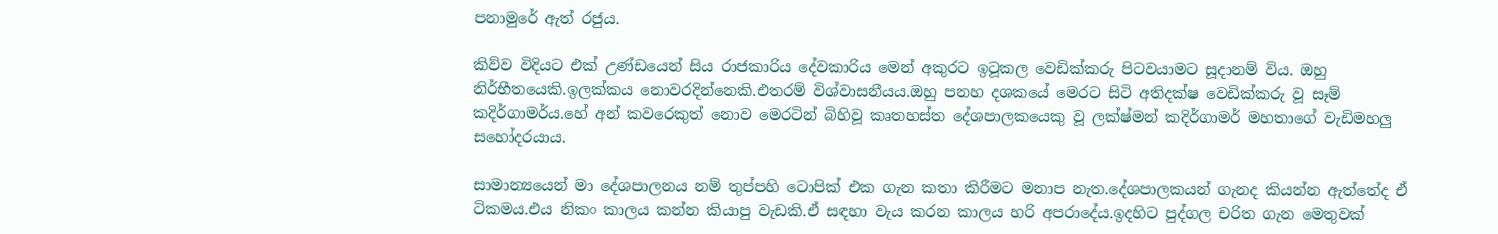පනාමුරේ ඇත් රජුය.

කිව්ව විදියට එක් උණ්ඩයෙන් සිය රාජකාරිය දේවකාරිය මෙන් අකුරට ඉටූකල වෙඩික්කරු පිටවයාමට සූදානම් විය. ඔහු නිර්භීතයෙකි.ඉලක්කය නොවරදින්නෙකි.එතරම් විශ්වාසනීයය.ඔහු පනහ දශකයේ මෙරට සිටි අතිදක්ෂ වෙඩික්කරු වූ සෑම් කදිර්ගාමර්ය.හේ අන් කවරෙකුත් නොව මෙරටින් බිහිවූ කෘතහස්ත දේශපාලකයෙකු වූ ලක්ෂ්මන් කදිර්ගාමර් මහතාගේ වැඩිමහලු සහෝදරයාය.

සාමාන්‍යයෙන් මා දේශපාලනය නම් තුප්පහි ටොපික් එක ගැන කතා කිරීමට මනාප නැත.දේශපාලකයන් ගැනද කියන්න ඇත්තේද ඒ ටිකමය.එය නිකං කාලය කන්න කියාපු වැඩකි.ඒ සඳහා වැය කරන කාලය හරි අපරාදේය.ඉදහිට පුද්ගල චරිත ගැන මෙතුවක්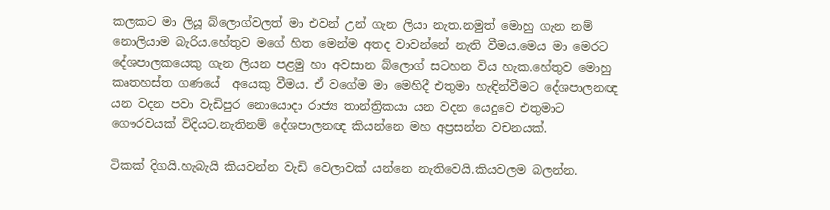කලකට මා ලියූ බ්ලොග්වලත් මා එවන් උන් ගැන ලියා නැත.නමුත් මොහු ගැන නම් නොලියාම බැරිය.හේතුව මගේ හිත මෙන්ම අතද වාවන්නේ නැති වීමය.මෙය මා මෙරට දේශපාලකයෙකු ගැන ලියන පළමු හා අවසාන බ්ලොග් සටහන විය හැක.හේතුව මොහු කෘතහස්ත ගණයේ  අයෙකු වීමය. ඒ වගේම මා මෙහිදී එතුමා හැඳින්වීමට දේශපාලනඥ යන වදන පවා වැඩිපුර නොයොදා රාජ්‍ය තාන්ත්‍රිකයා යන වදන යෙදුවෙ එතුමාට ගෞරවයක් විදියට.නැතිනම් දේශපාලනඥ කියන්නෙ මහ අප්‍රසන්න වචනයක්.

ටිකක් දිගයි.හැබැයි කියවන්න වැඩි වෙලාවක් යන්නෙ නැතිවෙයි.කියවලම බලන්න.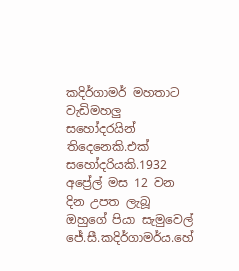කදිර්ගාමර් මහතාට වැඩිමහලු සහෝදරයින් තිදෙනෙකි.එක් සහෝදරියකි.1932 අප්‍රේල් මස 12 වන දින උපත ලැබූ ඔහුගේ පියා සැමුවෙල් ජේ.සී.කදිර්ගාමර්ය.හේ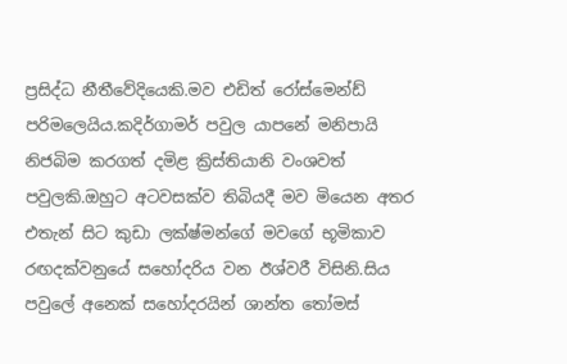ප්‍රසිද්ධ නීතීවේදියෙකි.මව එඩිත් රෝස්මෙන්ඩ් පරිමලෙයිය.කදිර්ගාමර් පවුල යාපනේ මනිපායි නිජබිම කරගත් දමිළ ක්‍රිස්තියානි වංශවත් පවුලකි.ඔහුට අටවසක්ව තිබියදී මව මියෙන අතර එතැන් සිට කුඩා ලක්ෂ්මන්ගේ මවගේ භූමිකාව රඟදක්වනුයේ සහෝදරිය වන ඊශ්වරී විසිනි.සිය පවුලේ අනෙක් සහෝදරයින් ශාන්ත තෝමස්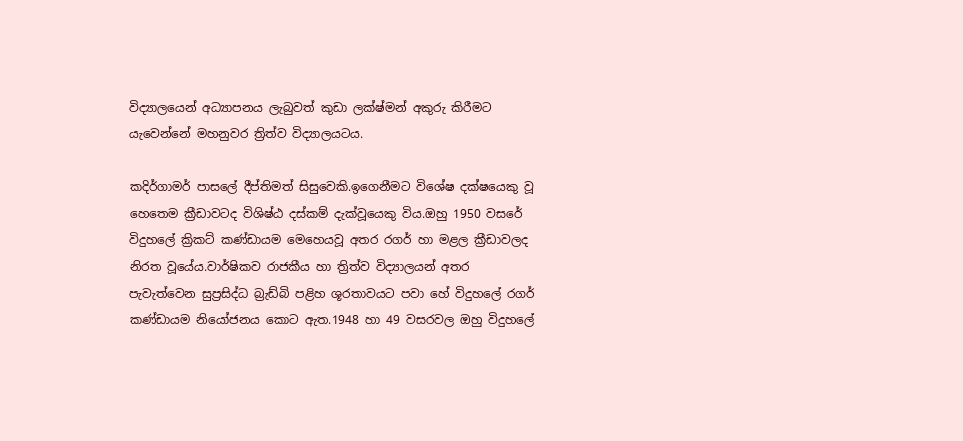විද්‍යාලයෙන් අධ්‍යාපනය ලැබුවත් කුඩා ලක්ෂ්මන් අකුරු කිරීමට යැවෙන්නේ මහනුවර ත්‍රිත්ව විද්‍යාලයටය.

කදිර්ගාමර් පාසලේ දීප්තිමත් සිසුවෙකි.ඉගෙනීමට විශේෂ දක්ෂයෙකු වූ හෙතෙම ක්‍රීඩාවටද විශිෂ්ඨ දස්කම් දැක්වූයෙකු විය.ඔහු 1950 වසරේ විදුහලේ ක්‍රිකට් කණ්ඩායම මෙහෙයවූ අතර රගර් හා මළල ක්‍රීඩාවලද නිරත වූයේය.වාර්ෂිකව රාජකීය හා ත්‍රිත්ව විද්‍යාලයන් අතර පැවැත්වෙන සුප්‍රසිද්ධ බ්‍රැඩ්බි පළිහ ශූරතාවයට පවා හේ විදුහලේ රගර් කණ්ඩායම නියෝජනය කොට ඇත.1948 හා 49 වසරවල ඔහු විදුහලේ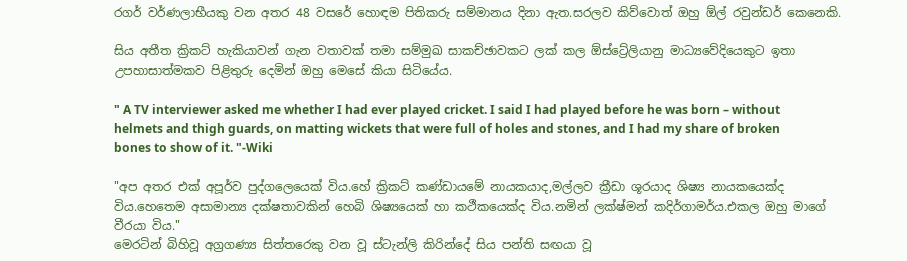රගර් වර්ණලාභීයකු වන අතර 48 වසරේ හොඳම පිතිකරු සම්මානය දිනා ඇත.සරලව කිව්වොත් ඔහු ඕල් රවුන්ඩර් කෙනෙකි.

සිය අතීත ක්‍රිකට් හැකියාවන් ගැන වතාවක් තමා සම්මුඛ සාකච්ඡාවකට ලක් කල ඕස්ට්‍රේලියානු මාධ්‍යවේදියෙකුට ඉතා උපහාසාත්මකව පිළිතුරු දෙමින් ඔහු මෙසේ කියා සිටියේය.

" A TV interviewer asked me whether I had ever played cricket. I said I had played before he was born – without helmets and thigh guards, on matting wickets that were full of holes and stones, and I had my share of broken bones to show of it. "-Wiki

"අප අතර එක් අපූර්ව පුද්ගලෙයෙක් විය.හේ ක්‍රිකට් කණ්ඩායමේ නායකයාද,මල්ලව ක්‍රීඩා ශූරයාද ශිෂ්‍ය නායකයෙක්ද විය.හෙතෙම අසාමාන්‍ය දක්ෂතාවකින් හෙබි ශිෂ්‍යයෙක් හා කථීකයෙක්ද විය.නමින් ලක්ෂ්මන් කදිර්ගාමර්ය.එකල ඔහු මාගේ වීරයා විය."
මෙරටින් බිහිවූ අග්‍රගණ්‍ය සිත්තරෙකු වන වූ ස්ටැන්ලි කිරින්දේ සිය පන්ති සඟයා වූ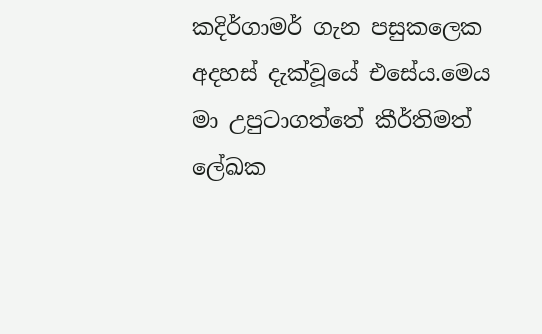කදිර්ගාමර් ගැන පසුකලෙක අදහස් දැක්වූයේ එසේය.මෙය මා උපුටාගත්තේ කීර්තිමත් ලේඛක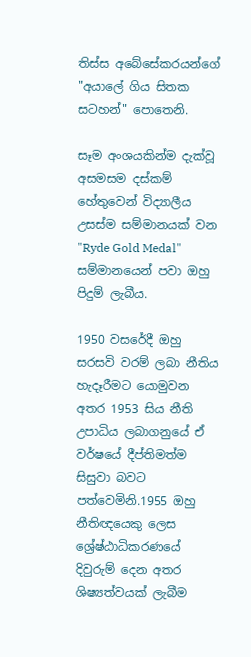තිස්ස අබේසේකරයන්ගේ "අයාලේ ගිය සිතක සටහන්" පොතෙනි.

සෑම අංශයකින්ම දැක්වූ අසමසම දස්කම් හේතුවෙන් විද්‍යාලීය උසස්ම සම්මානයක් වන "Ryde Gold Medal" සම්මානයෙන් පවා ඔහු පිදුම් ලැබීය.

1950 වසරේදී ඔහු සරසවි වරම් ලබා නීතිය හැදෑරීමට යොමුවන අතර 1953 සිය නීති උපාධිය ලබාගනුයේ ඒ වර්ෂයේ දීප්තිමත්ම සිසුවා බවට පත්වෙමිනි.1955 ඔහු නීතිඥයෙකු ලෙස ශ්‍රේෂ්ඨාධිකරණයේ දිවුරුම් දෙන අතර ශිෂ්‍යත්වයක් ලැබීම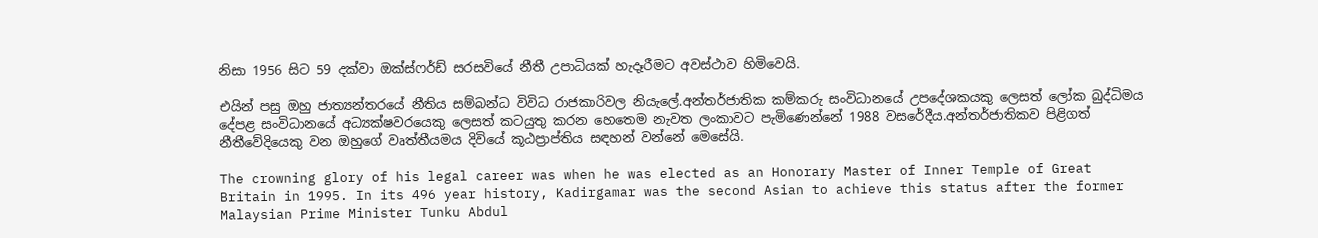නිසා 1956 සිට 59 දක්වා ඔක්ස්ෆර්ඩ් සරසවියේ නීතී උපාධියක් හැදෑරීමට අවස්ථාව හිමිවෙයි.

එයින් පසු ඔහු ජාත්‍යන්තරයේ නීතිය සම්බන්ධ විවිධ රාජකාරිවල නියැලේ.අන්තර්ජාතික කම්කරු සංවිධානයේ උපදේශකයකු ලෙසත් ලෝක බුද්ධිමය දේපළ සංවිධානයේ අධ්‍යක්ෂවරයෙකු ලෙසත් කටයුතු කරන හෙතෙම නැවත ලංකාවට පැමිණෙන්නේ 1988 වසරේදීය.අන්තර්ජාතිකව පිළිගත් නීතීවේදියෙකු වන ඔහුගේ වෘත්තීයමය දිවියේ කූඨප්‍රාප්තිය සඳහන් වන්නේ මෙසේයි.

The crowning glory of his legal career was when he was elected as an Honorary Master of Inner Temple of Great Britain in 1995. In its 496 year history, Kadirgamar was the second Asian to achieve this status after the former Malaysian Prime Minister Tunku Abdul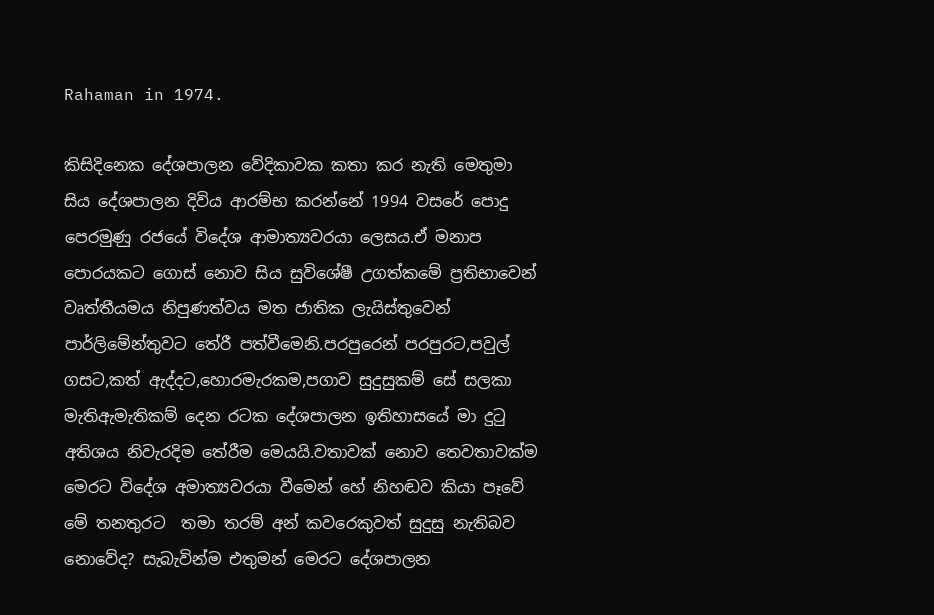Rahaman in 1974.

කිසිදිනෙක දේශපාලන වේදිකාවක කතා කර නැති මෙතුමා සිය දේශපාලන දිවිය ආරම්භ කරන්නේ 1994 වසරේ පොදු පෙරමුණු රජයේ විදේශ ආමාත්‍යවරයා ලෙසය.ඒ මනාප පොරයකට ගොස් නොව සිය සුවිශේෂී උගත්කමේ ප්‍රතිභාවෙන් වෘත්තීයමය නිපුණත්වය මත ජාතික ලැයිස්තුවෙන් පාර්ලිමේන්තුවට තේරී පත්වීමෙනි.පරපුරෙන් පරපුරට,පවුල් ගසට,කත් ඇද්දට,හොරමැරකම,පගාව සුදුසුකම් සේ සලකා මැතිඇමැතිකම් දෙන රටක දේශපාලන ඉතිහාසයේ මා දුටු අතිශය නිවැරදිම තේරීම මෙයයි.වතාවක් නොව තෙවතාවක්ම මෙරට විදේශ අමාත්‍යවරයා වීමෙන් හේ නිහඬව කියා පෑවේ මේ තනතුරට  තමා තරම් අන් කවරෙකුවත් සුදුසු නැතිබව නොවේද? සැබැවින්ම එතුමන් මෙරට දේශපාලන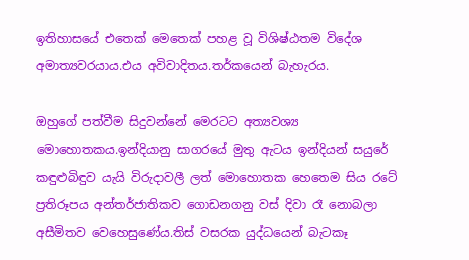ඉතිහාසයේ එතෙක් මෙතෙක් පහළ වූ විශිෂ්ඨතම විදේශ අමාත්‍යවරයාය.එය අවිවාදිතය.තර්කයෙන් බැහැරය.

ඔහුගේ පත්වීම සිදුවන්නේ මෙරටට අත්‍යවශ්‍ය මොහොතකය.ඉන්දියානු සාගරයේ මුතු ඇටය ඉන්දියන් සයුරේ කඳුළුබිඳුව යැයි විරුදාවලී ලත් මොහොතක හෙතෙම සිය රටේ ප්‍රතිරූපය අන්තර්ජාතිකව ගොඩනගනු වස් දිවා රෑ නොබලා අසීමිතව වෙහෙසුණේය.තිස් වසරක යුද්ධයෙන් බැටකෑ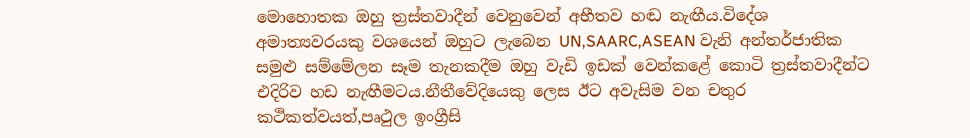මොහොතක ඔහු ත්‍රස්තවාදීන් වෙනුවෙන් අභීතව හඬ නැඟීය.විදේශ අමාත්‍යවරයකු වශයෙන් ඔහුට ලැබෙන UN,SAARC,ASEAN වැනි අන්තර්ජාතික සමුළු සම්මේලන සෑම තැනකදීම ඔහු වැඩි ඉඩක් වෙන්කළේ කොටි ත්‍රස්තවාදීන්ට එදිරිව හඩ නැඟීමටය.නීතීවේදියෙකු ලෙස ඊට අවැසිම වන චතුර කථිකත්වයත්,පෘථුල ඉංග්‍රීසි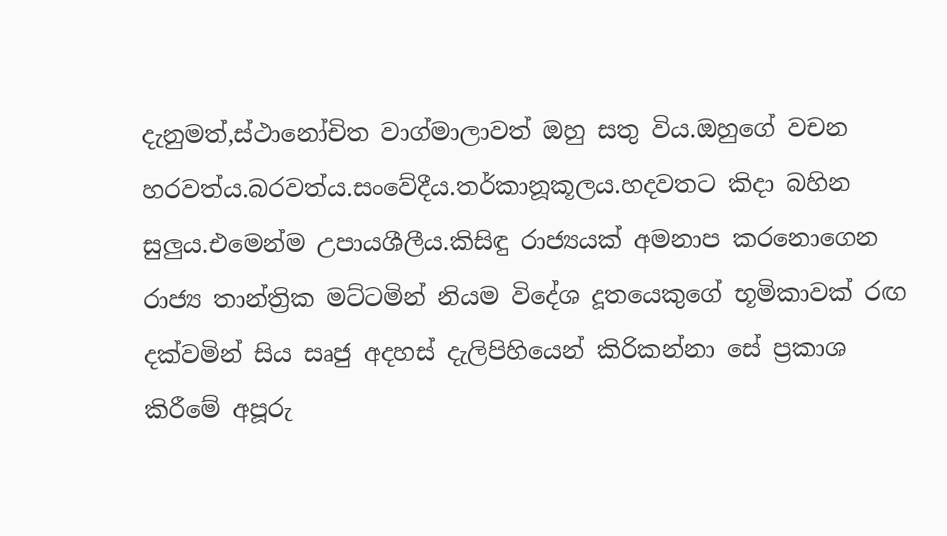දැනුමත්,ස්ථානෝචිත වාග්මාලාවත් ඔහු සතු විය.ඔහුගේ වචන හරවත්ය.බරවත්ය.සංවේදීය.තර්කානූකූලය.හදවතට කිදා බහින සුලුය.එමෙන්ම උපායශීලීය.කිසිඳු රාජ්‍යයක් අමනාප කරනොගෙන රාජ්‍ය තාන්ත්‍රික මට්ටමින් නියම විදේශ දූතයෙකුගේ භූමිකාවක් රඟ දක්වමින් සිය සෘජු අදහස් දැලිපිහියෙන් කිරිකන්නා සේ ප්‍රකාශ කිරීමේ අපූරු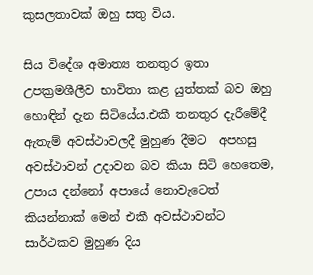කුසලතාවක් ඔහු සතු විය.

සිය විදේශ අමාත්‍ය තනතුර ඉතා උපක්‍රමශීලීව භාවිතා කළ යුත්තක් බව ඔහු හොඳින් දැන සිටියේය.එකී තනතුර දැරීමේදී ඇතැම් අවස්ථාවලදී මුහුණ දීමට  අපහසු අවස්ථාවන් උදාවන බව කියා සිටි හෙතෙම, උපාය දන්නෝ අපායේ නොවැටෙත් කියන්නාක් මෙන් එකී අවස්ථාවන්ට සාර්ථකව මුහුණ දිය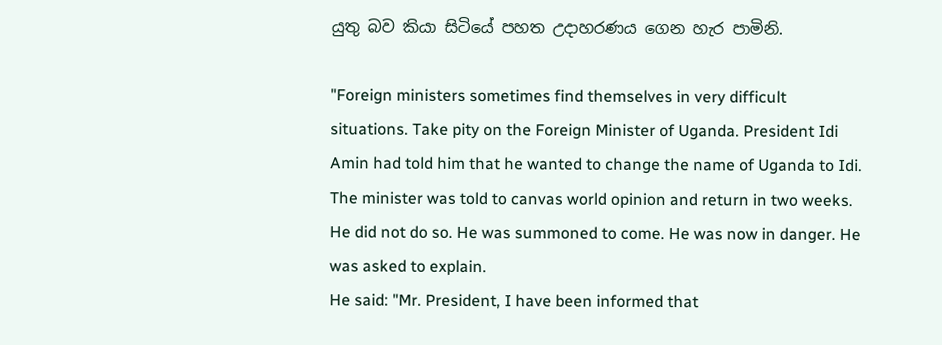යුතු බව කියා සිටියේ පහත උදාහරණය ගෙන හැර පාමිනි.

"Foreign ministers sometimes find themselves in very difficult situations. Take pity on the Foreign Minister of Uganda. President Idi Amin had told him that he wanted to change the name of Uganda to Idi. The minister was told to canvas world opinion and return in two weeks. He did not do so. He was summoned to come. He was now in danger. He was asked to explain.
He said: "Mr. President, I have been informed that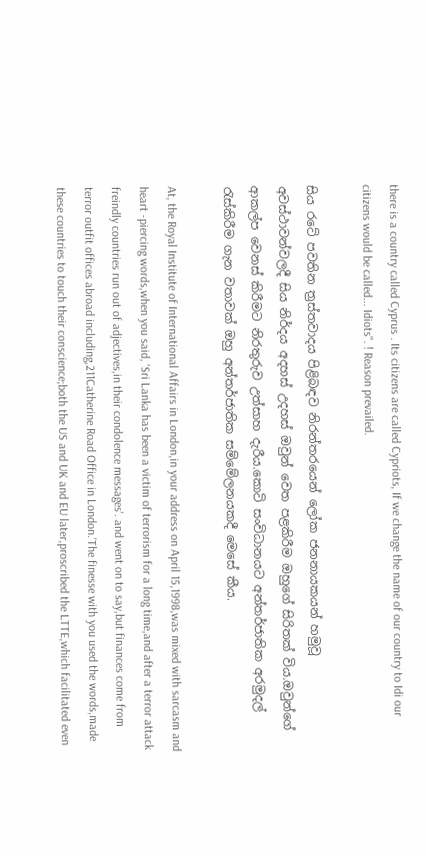there is a country called Cyprus . Its citizens are called Cypriots, If we change the name of our country to Idi our citizens would be called... Idiots". ! Reason prevailed.

සිය රටේ පවතින ත්‍රස්තවාදය පිළිබඳව නිරන්තරයෙන් ලෝක ජනනායකයන් හමුවූ අවස්ථාවන්වලදී සිය නිර්දය අදහස් උදහස් ඔවුන් වෙත පළකිරීම ඔහුගේ සිරිතක් විය.ඔවුන්ගේ ආකල්ප වෙනස් කිරීමට නිරතුරුව උත්සාහ දැරීය.කොටි සංවිධානයට අන්තර්ජාතික අරමුදල් රැස්කිරීම ගැන වතාවක් ඔහු අන්තර්ජාතික සම්මේලනයකදී මෙසේ කීය.

At, the Royal Institute of International Affairs in London,in your address on April 15,1998,was mixed with sarcasm and heart -piercing words,when you said, 'Sri Lanka has been a victim of terrorism for a long time,and after a terror attack freindly countries run out of adjectives,in their condolence messages'. and went on to say,but finances come from terror outfit offices abroad including,211Catherine Road Office in London.'The finesse with you used the words,made these countries to touch their conscience;both the US and UK and EU later,proscribed the LTTE,which facilitated even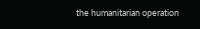the humanitarian operation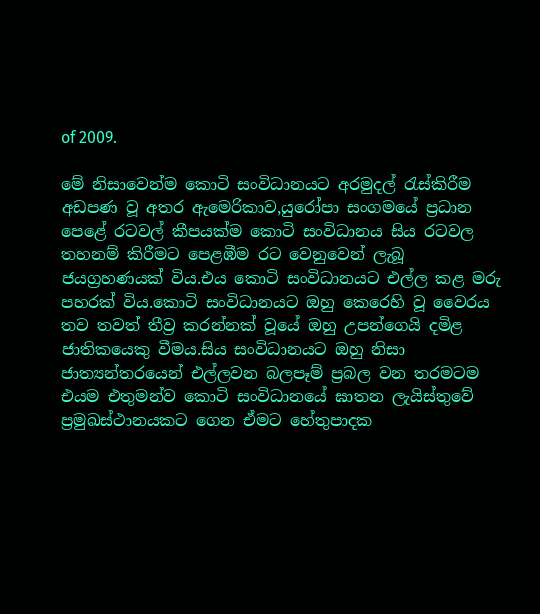of 2009.

මේ නිසාවෙන්ම කොටි සංවිධානයට අරමුදල් රැස්කිරීම අඩපණ වූ අතර ඇමෙරිකාව,යුරෝපා සංගමයේ ප්‍රධාන පෙළේ රටවල් කීපයක්ම කොටි සංවිධානය සිය රටවල තහනම් කිරීමට පෙළඹීම රට වෙනුවෙන් ලැබූ ජයග්‍රහණයක් විය.එය කොටි සංවිධානයට එල්ල කළ මරු පහරක් විය.කොටි සංවිධානයට ඔහු කෙරෙහි වූ වෛරය තව තවත් තීව්‍ර කරන්නක් වූයේ ඔහු උපන්ගෙයි දමිළ ජාතිකයෙකු වීමය.සිය සංවිධානයට ඔහු නිසා ජාත්‍යන්තරයෙන් එල්ලවන බලපෑම් ප්‍රබල වන තරමටම එයම එතුමන්ව කොටි සංවිධානයේ ඝාතන ලැයිස්තුවේ ප්‍රමුඛස්ථානයකට ගෙන ඒමට හේතුපාදක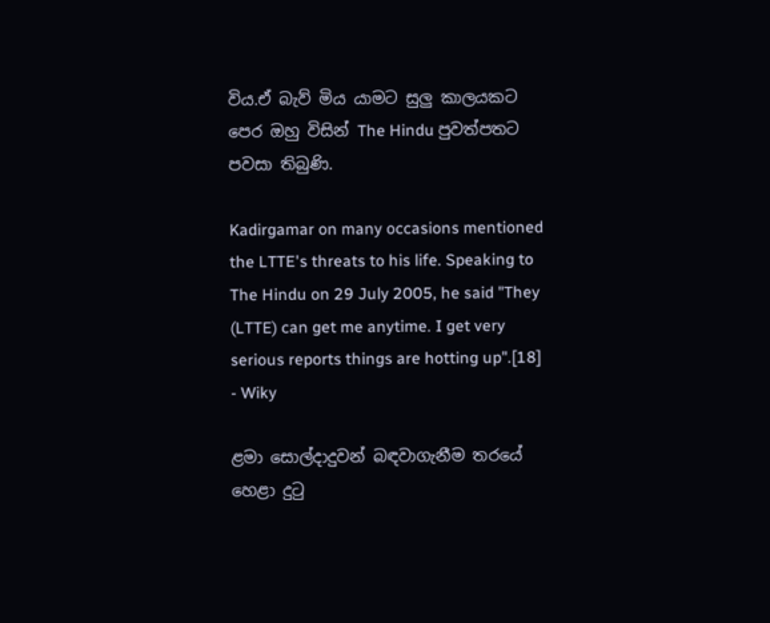විය.ඒ බැව් මිය යාමට සුලු කාලයකට පෙර ඔහු විසින් The Hindu පුවත්පතට පවසා තිබුණි.

Kadirgamar on many occasions mentioned the LTTE's threats to his life. Speaking to The Hindu on 29 July 2005, he said "They (LTTE) can get me anytime. I get very serious reports things are hotting up".[18] - Wiky

ළමා සොල්දාදුවන් බඳවාගැනීම තරයේ හෙළා දුටු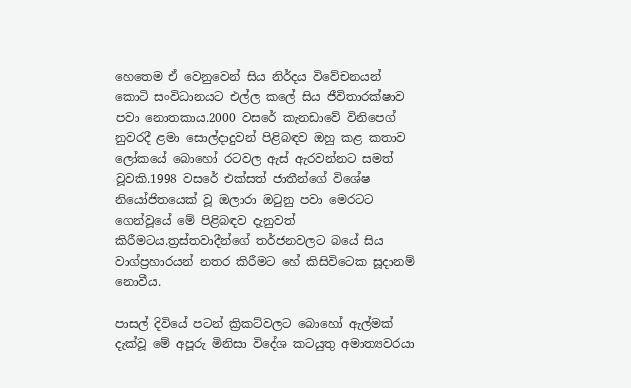හෙතෙම ඒ වෙනුවෙන් සිය නිර්දය විවේචනයන් කොටි සංවිධානයට එල්ල කලේ සිය ජීවිතාරක්ෂාව පවා නොතකාය.2000 වසරේ කැනඩාවේ විනිපෙග් නුවරදී ළමා සොල්දාදුවන් පිළිබඳව ඔහු කළ කතාව ලෝකයේ බොහෝ රටවල ඇස් ඇරවන්නට සමත් වූවකි.1998 වසරේ එක්සත් ජාතීන්ගේ විශේෂ නියෝජිතයෙක් වූ ඔලාරා ඔටුනු පවා මෙරටට ගෙන්වූයේ මේ පිළිබඳව දැනුවත් කිරීමටය.ත්‍රස්තවාදීන්ගේ තර්ජනවලට බයේ සිය වාග්ප්‍රහාරයන් නතර කිරීමට හේ කිසිවිටෙක සූදානම් නොවීය.

පාසල් දිවියේ පටන් ක්‍රිකට්වලට බොහෝ ඇල්මක් දැක්වූ මේ අපූරු මිනිසා විදේශ කටයුතු අමාත්‍යවරයා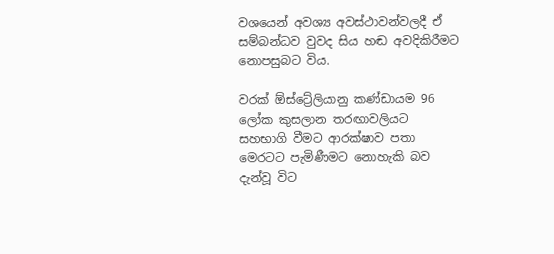වශයෙන් අවශ්‍ය අවස්ථාවන්වලදී ඒ සම්බන්ධව වුවද සිය හඬ අවදිකිරීමට නොපසුබට විය.

වරක් ඕස්ට්‍රේලියානු කණ්ඩායම 96 ලෝක කුසලාන තරඟාවලියට සහභාගි වීමට ආරක්ෂාව පතා මෙරටට පැමිණීමට නොහැකි බව දැන්වූ විට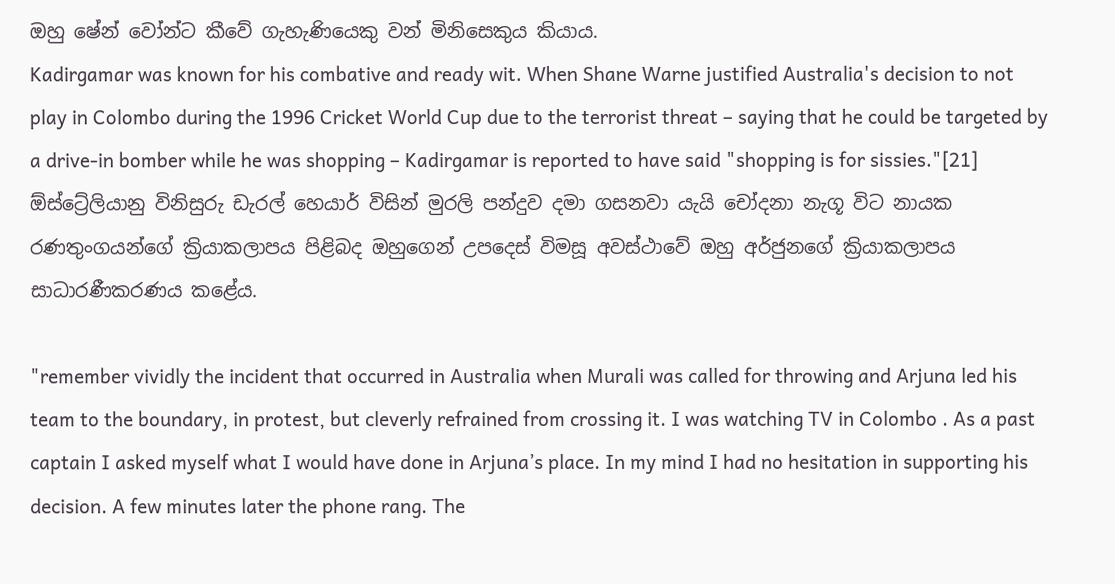ඔහු ෂේන් වෝන්ට කීවේ ගැහැණියෙකු වන් මිනිසෙකුය කියාය.
Kadirgamar was known for his combative and ready wit. When Shane Warne justified Australia's decision to not play in Colombo during the 1996 Cricket World Cup due to the terrorist threat – saying that he could be targeted by a drive-in bomber while he was shopping – Kadirgamar is reported to have said "shopping is for sissies."[21]
ඕස්ට්‍රේලියානු විනිසුරු ඩැරල් හෙයාර් විසින් මුරලි පන්දුව දමා ගසනවා යැයි චෝදනා නැගූ විට නායක රණතුංගයන්ගේ ක්‍රියාකලාපය පිළිබද ඔහුගෙන් උපදෙස් විමසූ අවස්ථාවේ ඔහු අර්ජුනගේ ක්‍රියාකලාපය සාධාරණීකරණය කළේය.

"remember vividly the incident that occurred in Australia when Murali was called for throwing and Arjuna led his team to the boundary, in protest, but cleverly refrained from crossing it. I was watching TV in Colombo . As a past captain I asked myself what I would have done in Arjuna’s place. In my mind I had no hesitation in supporting his decision. A few minutes later the phone rang. The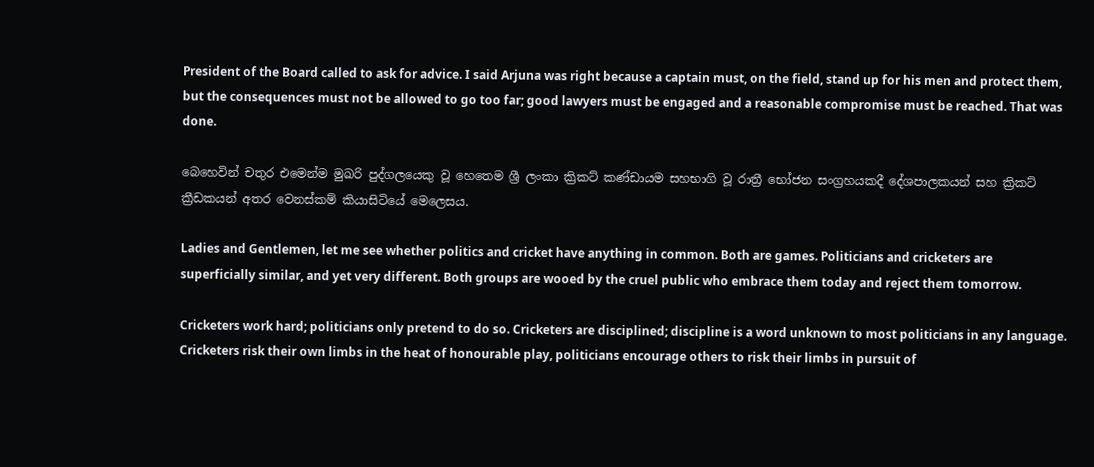President of the Board called to ask for advice. I said Arjuna was right because a captain must, on the field, stand up for his men and protect them, but the consequences must not be allowed to go too far; good lawyers must be engaged and a reasonable compromise must be reached. That was done.

බෙහෙවින් චතුර එමෙන්ම මුඛරි පුද්ගලයෙකු වූ හෙතෙම ශ්‍රී ලංකා ක්‍රිකට් කණ්ඩායම සහභාගි වූ රාත්‍රී භෝජන සංග්‍රහයකදී දේශපාලකයන් සහ ක්‍රිකට් ක්‍රීඩකයන් අතර වෙනස්කම් කියාසිටියේ මෙලෙසය.

Ladies and Gentlemen, let me see whether politics and cricket have anything in common. Both are games. Politicians and cricketers are superficially similar, and yet very different. Both groups are wooed by the cruel public who embrace them today and reject them tomorrow.

Cricketers work hard; politicians only pretend to do so. Cricketers are disciplined; discipline is a word unknown to most politicians in any language. Cricketers risk their own limbs in the heat of honourable play, politicians encourage others to risk their limbs in pursuit of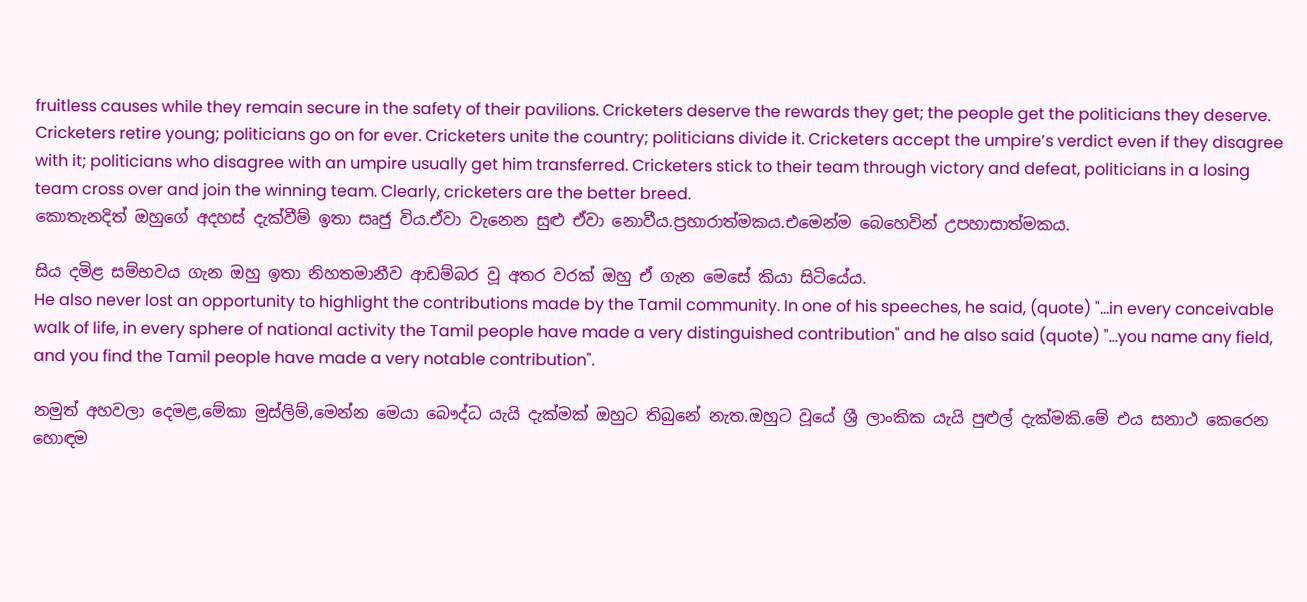fruitless causes while they remain secure in the safety of their pavilions. Cricketers deserve the rewards they get; the people get the politicians they deserve. Cricketers retire young; politicians go on for ever. Cricketers unite the country; politicians divide it. Cricketers accept the umpire’s verdict even if they disagree with it; politicians who disagree with an umpire usually get him transferred. Cricketers stick to their team through victory and defeat, politicians in a losing team cross over and join the winning team. Clearly, cricketers are the better breed.
කොතැනදිත් ඔහුගේ අදහස් දැක්වීම් ඉතා සෘජු විය.ඒවා වැනෙන සුළු ඒවා නොවීය.ප්‍රහාරාත්මකය.එමෙන්ම බෙහෙවින් උපහාසාත්මකය.

සිය දමිළ සම්භවය ගැන ඔහු ඉතා නිහතමානීව ආඩම්බර වූ අතර වරක් ඔහු ඒ ගැන මෙසේ කියා සිටියේය.
He also never lost an opportunity to highlight the contributions made by the Tamil community. In one of his speeches, he said, (quote) "...in every conceivable walk of life, in every sphere of national activity the Tamil people have made a very distinguished contribution" and he also said (quote) "...you name any field, and you find the Tamil people have made a very notable contribution".

නමුත් අහවලා දෙමළ,මේකා මුස්ලිම්,මෙන්න මෙයා බෞද්ධ යැයි දැක්මක් ඔහුට තිබුනේ නැත.ඔහුට වූයේ ශ්‍රී ලාංකික යැයි පුළුල් දැක්මකි.මේ එය සනාථ කෙරෙන හොඳම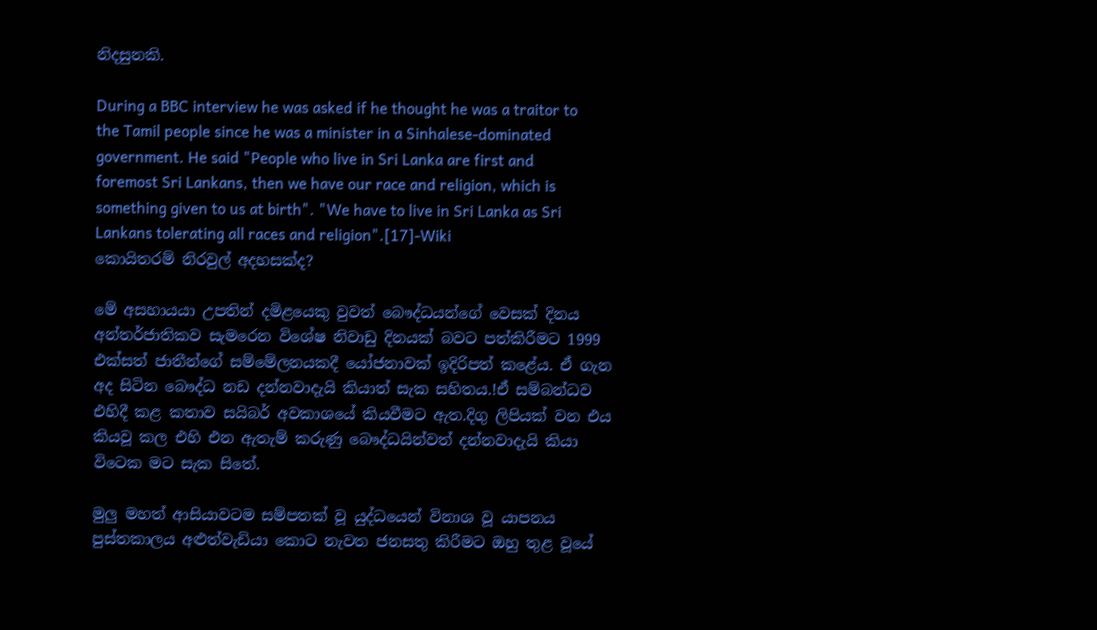නිදසුනකි.

During a BBC interview he was asked if he thought he was a traitor to the Tamil people since he was a minister in a Sinhalese-dominated government. He said "People who live in Sri Lanka are first and foremost Sri Lankans, then we have our race and religion, which is something given to us at birth". "We have to live in Sri Lanka as Sri Lankans tolerating all races and religion".[17]-Wiki
කොයිතරම් නිරවුල් අදහසක්ද?

මේ අසහායයා උපතින් දමිළයෙකු වුවත් බෞද්ධයන්ගේ වෙසක් දිනය අන්තර්ජාතිකව සැමරෙන විශේෂ නිවාඩු දිනයක් බවට පත්කිරීමට 1999 එක්සත් ජාතීන්ගේ සම්මේලනයකදී යෝජනාවක් ඉදිරිපත් කළේය. ඒ ගැන අද සිටින බෞද්ධ නඩ දන්නවාදැයි කියාත් සැක සහිතය.!ඒ සම්බන්ධව එහිදී කළ කතාව සයිබර් අවකාශයේ කියවීමට ඇත.දිගු ලිපියක් වන එය කියවූ කල එහි එන ඇතැම් කරුණු බෞද්ධයින්වත් දන්නවාදැයි කියා විටෙක මට සැක සිතේ.

මුලු මහත් ආසියාවටම සම්පතක් වූ යුද්ධයෙන් විනාශ වූ යාපනය පුස්තකාලය අළුත්වැඩියා කොට නැවත ජනසතු කිරීමට ඔහු තුළ වූයේ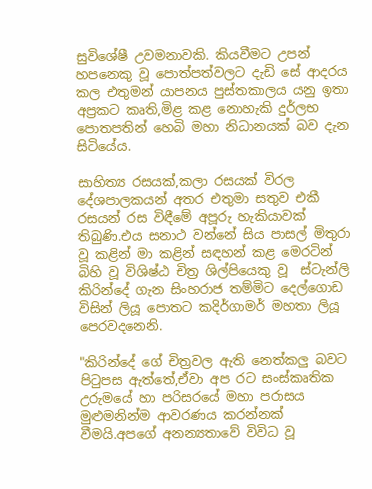සුවිශේෂී උවමනාවකි. කියවීමට උපන් හපනෙකු වූ පොත්පත්වලට දැඩි සේ ආදරය කල එතුමන් යාපනය පුස්තකාලය යනු ඉතා අප්‍රකට කෘති,මිළ කළ නොහැකි දුර්ලභ පොතපතින් හෙබි මහා නිධානයක් බව දැන සිටියේය.

සාහිත්‍ය රසයක්,කලා රසයක් විරල දේශපාලකයන් අතර එතුමා සතුව එකී රසයන් රස විඳීමේ අපූරු හැකියාවක් තිබුණි.එය සනාථ වන්නේ සිය පාසල් මිතුරා වූ කළින් මා කළින් සඳහන් කළ මෙරටින් බිහි වූ විශිෂ්ඨ චිත්‍ර ශිල්පියෙකු වූ  ස්ටැන්ලි කිරින්දේ ගැන සිංහරාජ තම්මිට දෙල්ගොඩ විසින් ලියූ පොතට කදිර්ගාමර් මහතා ලියූ පෙරවදනෙනි.

"කිරින්දේ ගේ චිත්‍රවල ඇති නෙත්කලු බවට පිටුපස ඇත්තේ,ඒවා අප රට සංස්කෘතික උරුමයේ හා පරිසරයේ මහා පරාසය මුළුමනින්ම ආවරණය කරන්නක් වීමයි.අපගේ අනන්‍යතාවේ විවිධ වූ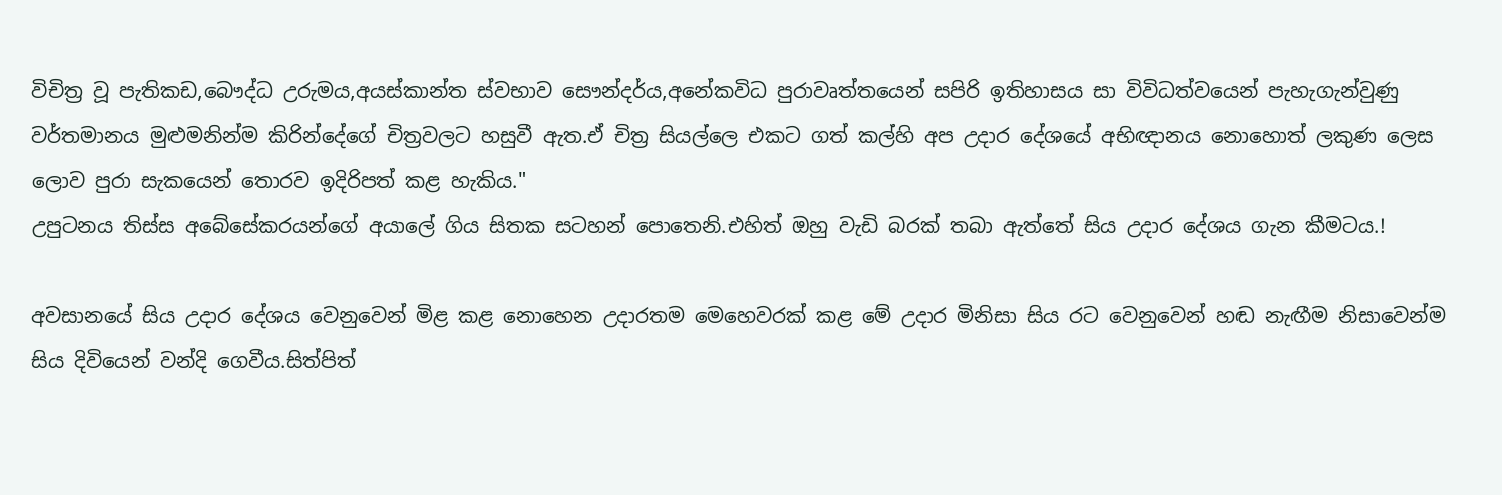විචිත්‍ර වූ පැතිකඩ,බෞද්ධ උරුමය,අයස්කාන්ත ස්වභාව සෞන්දර්ය,අනේකවිධ පුරාවෘත්තයෙන් සපිරි ඉතිහාසය සා විවිධත්වයෙන් පැහැගැන්වුණු වර්තමානය මුළුමනින්ම කිරින්දේගේ චිත්‍රවලට හසුවී ඇත.ඒ චිත්‍ර සියල්ලෙ එකට ගත් කල්හි අප උදාර දේශයේ අභිඥානය නොහොත් ලකුණ ලෙස ලොව පුරා සැකයෙන් තොරව ඉදිරිපත් කළ හැකිය."
උපුටනය තිස්ස අබේසේකරයන්ගේ අයාලේ ගිය සිතක සටහන් පොතෙනි.එහිත් ඔහු වැඩි බරක් තබා ඇත්තේ සිය උදාර දේශය ගැන කීමටය.!

අවසානයේ සිය උදාර දේශය වෙනුවෙන් මිළ කළ නොහෙන උදාරතම මෙහෙවරක් කළ මේ උදාර මිනිසා සිය රට වෙනුවෙන් හඬ නැඟීම නිසාවෙන්ම සිය දිවියෙන් වන්දි ගෙවීය.සිත්පිත්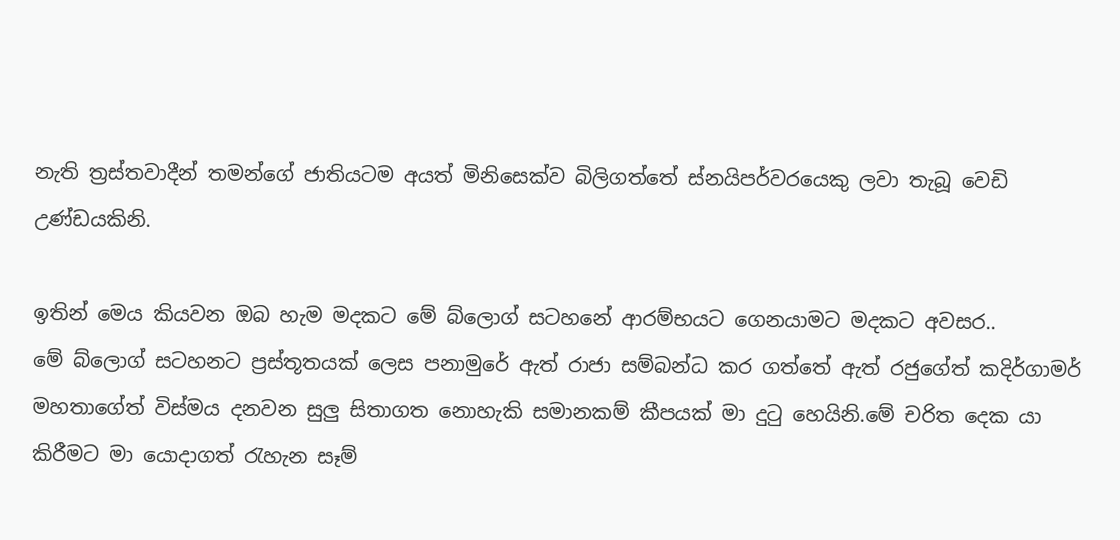නැති ත්‍රස්තවාදීන් තමන්ගේ ජාතියටම අයත් මිනිසෙක්ව බිලිගත්තේ ස්නයිපර්වරයෙකු ලවා තැබූ වෙඩි උණ්ඩයකිනි.

ඉතින් මෙය කියවන ඔබ හැම මදකට මේ බ්ලොග් සටහනේ ආරම්භයට ගෙනයාමට මදකට අවසර..
මේ බ්ලොග් සටහනට ප්‍රස්තූතයක් ලෙස පනාමුරේ ඇත් රාජා සම්බන්ධ කර ගත්තේ ඇත් රජුගේත් කදිර්ගාමර් මහතාගේත් විස්මය දනවන සුලු සිතාගත නොහැකි සමානකම් කීපයක් මා දුටු හෙයිනි.මේ චරිත දෙක යා කිරීමට මා යොදාගත් රැහැන සෑම්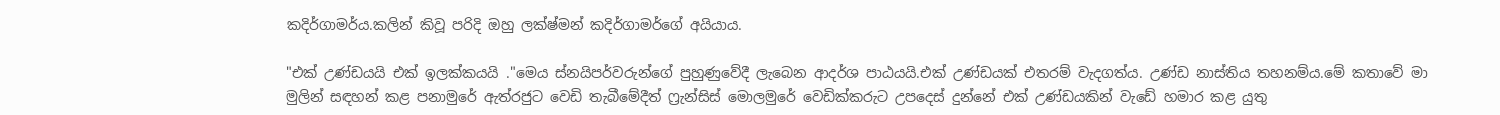කදිර්ගාමර්ය.කලින් කිවූ පරිදි ඔහු ලක්ෂ්මන් කදිර්ගාමර්ගේ අයියාය.

"එක් උණ්ඩයයි එක් ඉලක්කයයි ."මෙය ස්නයිපර්වරුන්ගේ පුහුණුවේදී ලැබෙන ආදර්ශ පාඨයයි.එක් උණ්ඩයක් එතරම් වැදගත්ය. උණ්ඩ නාස්තිය තහනම්ය.මේ කතාවේ මා මුලින් සඳහන් කළ පනාමුරේ ඇත්රජුට වෙඩි තැබීමේදීත් ෆ්‍රැන්සිස් මොලමුරේ වෙඩික්කරුට උපදෙස් දුන්නේ එක් උණ්ඩයකින් වැඩේ හමාර කළ යුතු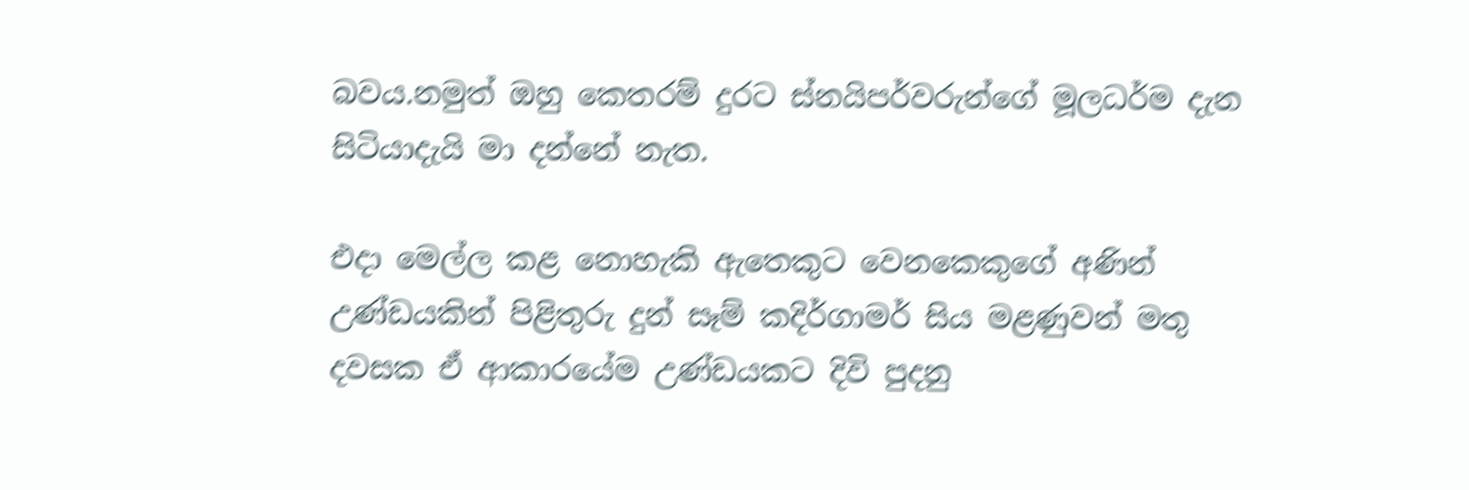බවය.නමුත් ඔහු කෙතරම් දුරට ස්නයිපර්වරුන්ගේ මූලධර්ම දැන සිටියාදැයි මා දන්නේ නැත.

එදා මෙල්ල කළ නොහැකි ඇතෙකුට වෙනකෙකුගේ අණින් උණ්ඩයකින් පිළිතුරු දුන් සෑම් කදිර්ගාමර් සිය මළණුවන් මතු දවසක ඒ ආකාරයේම උණ්ඩයකට දිවි පුදනු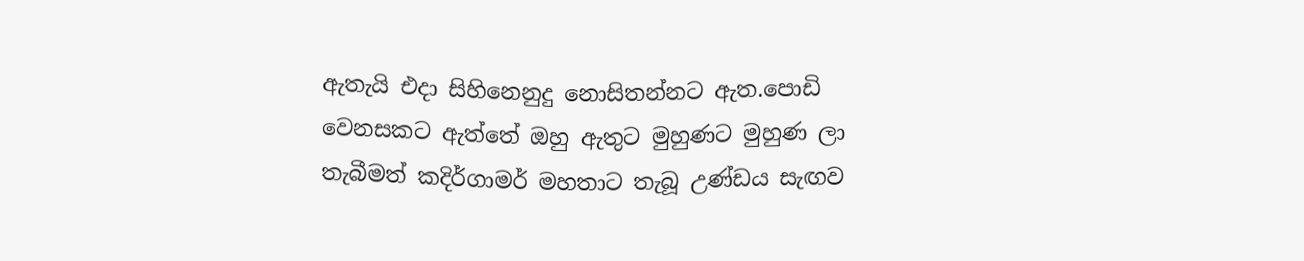ඇතැයි එදා සිහිනෙනුදු නොසිතන්නට ඇත.පොඩි වෙනසකට ඇත්තේ ඔහු ඇතුට මුහුණට මුහුණ ලා තැබීමත් කදිර්ගාමර් මහතාට තැබූ උණ්ඩය සැඟව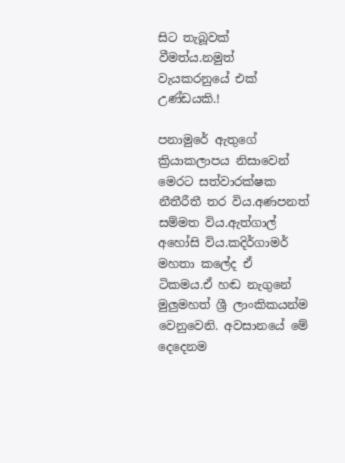සිට තැබූවක් වීමත්ය.නමුත් වැයකරනුයේ එක් උණ්ඩයකි.!

පනාමුරේ ඇතුගේ ක්‍රියාකලාපය නිසාවෙන් මෙරට සත්වාරක්ෂක නීතීරීතී තර විය.අණපනත් සම්මත විය.ඇත්ගාල් අහෝසි විය.කදිර්ගාමර් මහතා කලේද ඒ ටිකමය.ඒ හඬ නැගුනේ මුලුමහත් ශ්‍රී ලාංකිකයන්ම වෙනුවෙනි. අවසානයේ මේ දෙදෙනම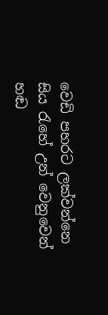වෙඩි පහරට ලක්වන්නෙ සිය රැහේ උන් වෙනුවෙන් හඬ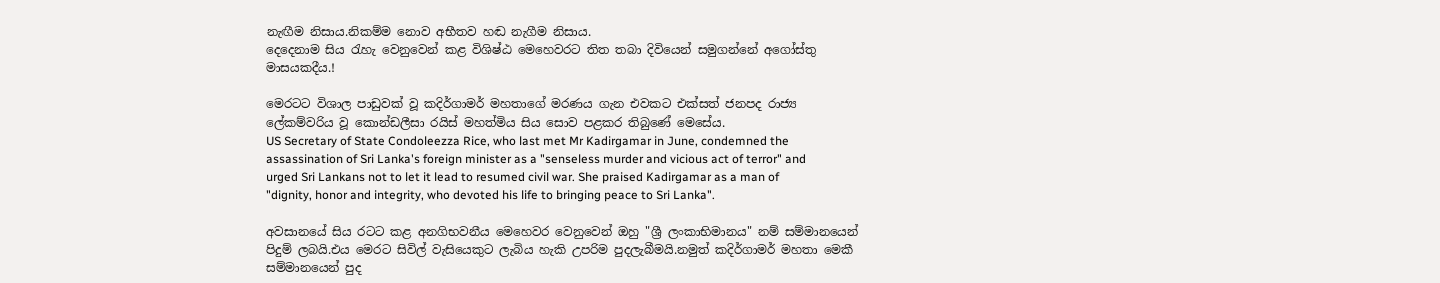නැඟීම නිසාය.නිකම්ම නොව අභීතව හඬ නැගීම නිසාය.
දෙදෙනාම සිය රැහැ වෙනුවෙන් කළ විශිෂ්ඨ මෙහෙවරට තිත තබා දිවියෙන් සමුගන්නේ අගෝස්තු මාසයකදීය.!

මෙරටට විශාල පාඩුවක් වූ කදිර්ගාමර් මහතාගේ මරණය ගැන එවකට එක්සත් ජනපද රාජ්‍ය ලේකම්වරිය වූ කොන්ඩලීසා රයිස් මහත්මිය සිය සොව පළකර තිබුණේ මෙසේය.
US Secretary of State Condoleezza Rice, who last met Mr Kadirgamar in June, condemned the assassination of Sri Lanka's foreign minister as a "senseless murder and vicious act of terror" and urged Sri Lankans not to let it lead to resumed civil war. She praised Kadirgamar as a man of "dignity, honor and integrity, who devoted his life to bringing peace to Sri Lanka".

අවසානයේ සිය රටට කළ අනගිභවනීය මෙහෙවර වෙනුවෙන් ඔහු "ශ්‍රී ලංකාභිමානය" නම් සම්මානයෙන් පිදුම් ලබයි.එය මෙරට සිවිල් වැසියෙකුට ලැබිය හැකි උපරිම පුදලැබීමයි.නමුත් කදිර්ගාමර් මහතා මෙකී සම්මානයෙන් පුද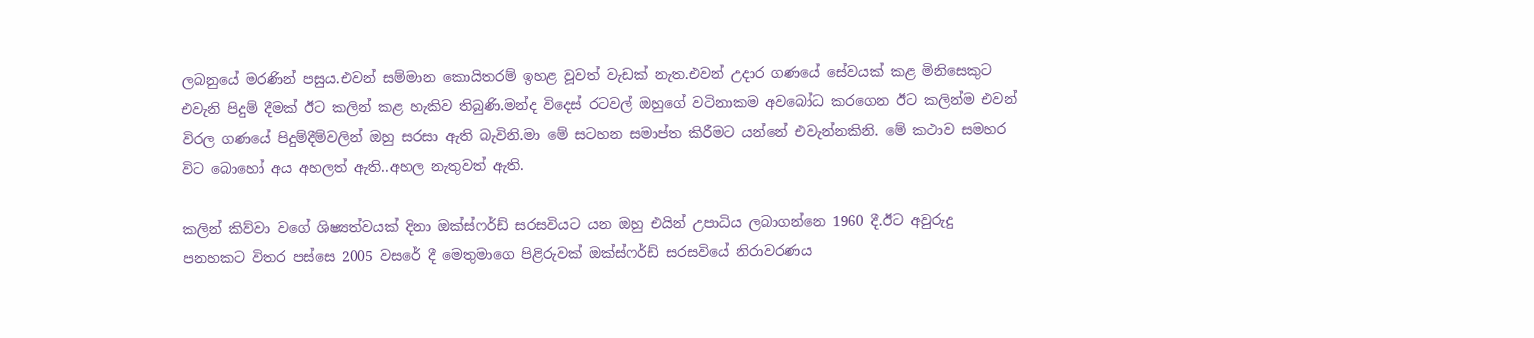ලබනුයේ මරණින් පසුය.එවන් සම්මාන කොයිතරම් ඉහළ වූවත් වැඩක් නැත.එවන් උදාර ගණයේ සේවයක් කළ මිනිසෙකුට එවැනි පිදුම් දීමක් ඊට කලින් කළ හැකිව තිබුණි.මන්ද විදෙස් රටවල් ඔහුගේ වටිනාකම අවබෝධ කරගෙන ඊට කලින්ම එවන් විරල ගණයේ පිදුම්දීම්වලින් ඔහු සරසා ඇති බැවිනි.මා මේ සටහන සමාප්ත කිරීමට යන්නේ එවැන්නකිනි. මේ කථාව සමහර විට බොහෝ අය අහලත් ඇති..අහල නැතුවත් ඇති.

කලින් කිව්වා වගේ ශිෂ්‍යත්වයක් දිනා ඔක්ස්ෆර්ඩ් සරසවියට යන ඔහු එයින් උපාධිය ලබාගන්නෙ 1960 දී.ඊට අවුරුදු පනහකට විතර පස්සෙ 2005 වසරේ දී මෙතුමාගෙ පිළිරුවක් ඔක්ස්ෆර්ඩ් සරසවියේ නිරාවරණය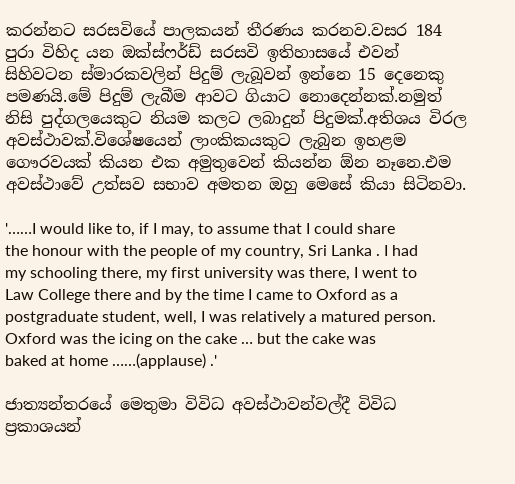කරන්නට සරසවියේ පාලකයන් තීරණය කරනව.වසර 184 පුරා විහිද යන ඔක්ස්ෆර්ඩ් සරසවි ඉතිහාසයේ එවන් සිහිවටන ස්මාරකවලින් පිදුම් ලැබූවන් ඉන්නෙ 15 දෙනෙකු පමණයි.මේ පිදුම් ලැබීම ආවට ගියාට නොදෙන්නක්.නමුත් නිසි පුද්ගලයෙකුට නියම කලට ලබාදුන් පිදුමක්.අතිශය විරල අවස්ථාවක්.විශේෂයෙන් ලාංකිකයකුට ලැබුන ඉහළම ගෞරවයක් කියන එක අමුතුවෙන් කියන්න ඕන නෑනෙ.එම අවස්ථාවේ උත්සව සභාව අමතන ඔහු මෙසේ කියා සිටිනවා.

'……I would like to, if I may, to assume that I could share the honour with the people of my country, Sri Lanka . I had my schooling there, my first university was there, I went to Law College there and by the time I came to Oxford as a postgraduate student, well, I was relatively a matured person.
Oxford was the icing on the cake … but the cake was baked at home ……(applause) .'

ජාත්‍යන්තරයේ මෙතුමා විවිධ අවස්ථාවන්වල්දී විවිධ ප්‍රකාශයන්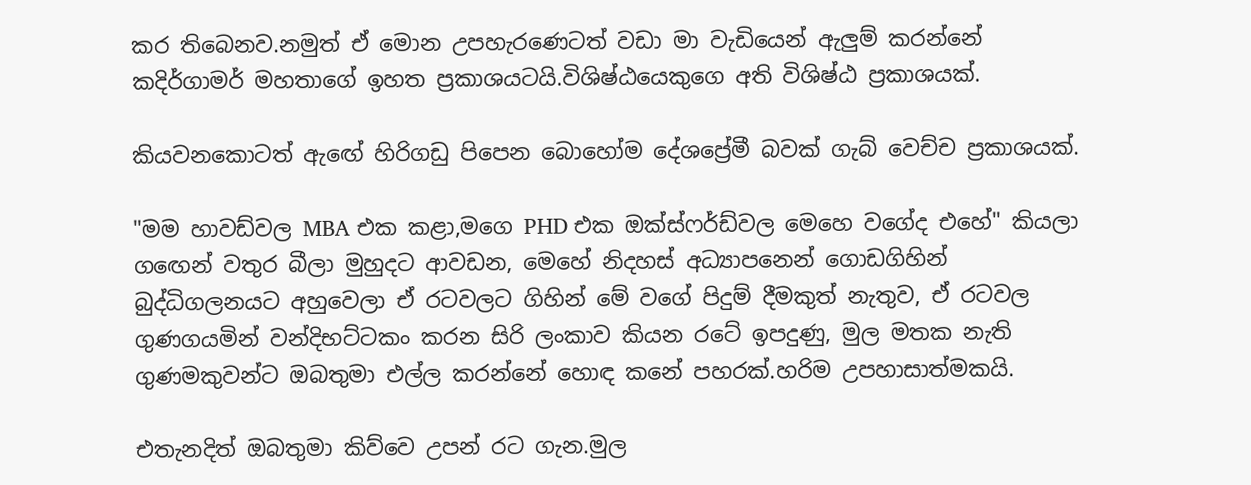කර තිබෙනව.නමුත් ඒ මොන උපහැරණෙටත් වඩා මා වැඩියෙන් ඇලුම් කරන්නේ කදිර්ගාමර් මහතාගේ ඉහත ප්‍රකාශයටයි.විශිෂ්ඨයෙකුගෙ අති විශිෂ්ඨ ප්‍රකාශයක්.

කියවනකොටත් ඇඟේ හිරිගඩු පිපෙන බොහෝම දේශප්‍රේමී බවක් ගැබ් වෙච්ච ප්‍රකාශයක්.

"මම හාවඩ්වල MBA එක කළා,මගෙ PHD එක ඔක්ස්ෆර්ඩ්වල මෙහෙ වගේද එහේ" කියලා ගඟෙන් වතුර බීලා මුහුදට ආවඩන, මෙහේ නිදහස් අධ්‍යාපනෙන් ගොඩගිහින් බුද්ධිගලනයට අහුවෙලා ඒ රටවලට ගිහින් මේ වගේ පිදුම් දීමකුත් නැතුව, ඒ රටවල ගුණගයමින් වන්දිභට්ටකං කරන සිරි ලංකාව කියන රටේ ඉපදුණු, මුල මතක නැති ගුණමකුවන්ට ඔබතුමා එල්ල කරන්නේ හොඳ කනේ පහරක්.හරිම උපහාසාත්මකයි.

එතැනදිත් ඔබතුමා කිව්වෙ උපන් රට ගැන.මුල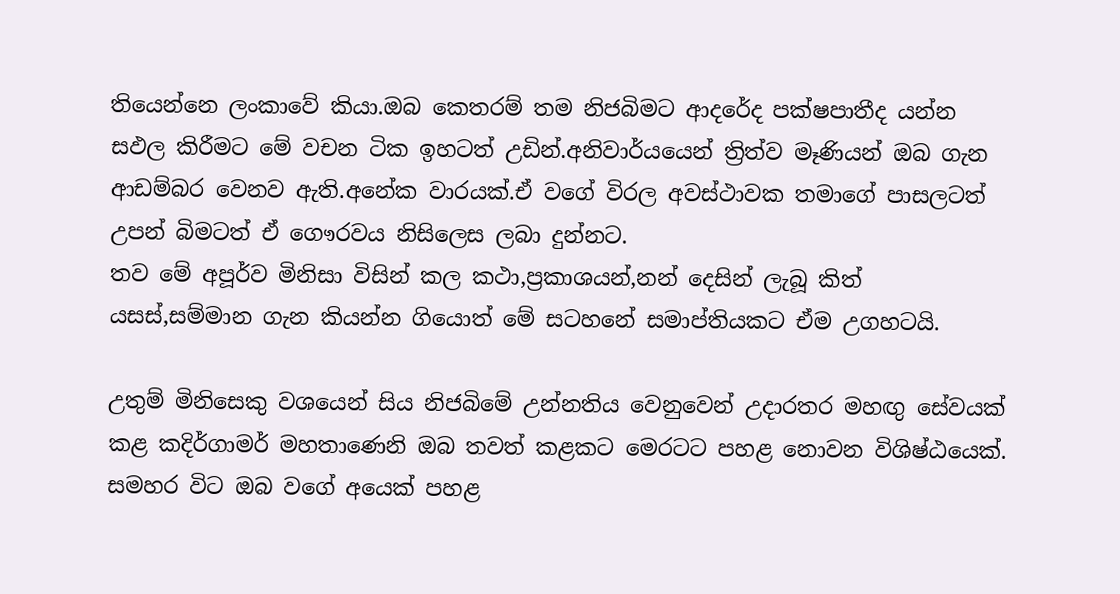තියෙන්නෙ ලංකාවේ කියා.ඔබ කෙතරම් තම නිජබිමට ආදරේද පක්ෂපාතීද යන්න සඵල කිරීමට මේ වචන ටික ඉහටත් උඩින්.අනිවාර්යයෙන් ත්‍රිත්ව මෑණියන් ඔබ ගැන ආඩම්බර වෙනව ඇති.අනේක වාරයක්.ඒ වගේ විරල අවස්ථාවක තමාගේ පාසලටත් උපන් බිමටත් ඒ ගෞරවය නිසිලෙස ලබා දුන්නට.
තව මේ අපූර්ව මිනිසා විසින් කල කථා,ප්‍රකාශයන්,නන් දෙසින් ලැබූ කිත්‍ යසස්,සම්මාන ගැන කියන්න ගියොත් මේ සටහනේ සමාප්තියකට ඒම උගහටයි.

උතුම් මිනිසෙකු වශයෙන් සිය නිජබිමේ උන්නතිය වෙනුවෙන් උදාරතර මහඟු සේවයක් කළ කදිර්ගාමර් මහතාණෙනි ඔබ තවත් කළකට මෙරටට පහළ නොවන විශිෂ්ඨයෙක්. සමහර විට ඔබ වගේ අයෙක් පහළ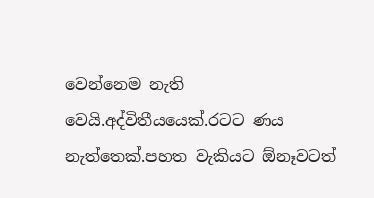වෙන්නෙම නැති වෙයි.අද්විතීයයෙක්.රටට ණය නැත්තෙක්.පහත වැකියට ඕනෑවටත්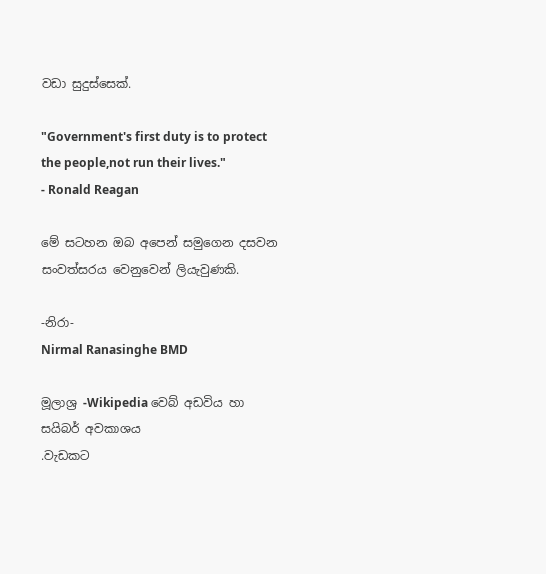වඩා සුදුස්සෙක්.

"Government's first duty is to protect the people,not run their lives."
- Ronald Reagan

මේ සටහන ඔබ අපෙන් සමුගෙන දසවන සංවත්සරය වෙනුවෙන් ලියැවුණකි.

-නිරා-
Nirmal Ranasinghe BMD

මූලාශ්‍ර -Wikipedia වෙබ් අඩවිය හා සයිබර් අවකාශය
.වැඩකට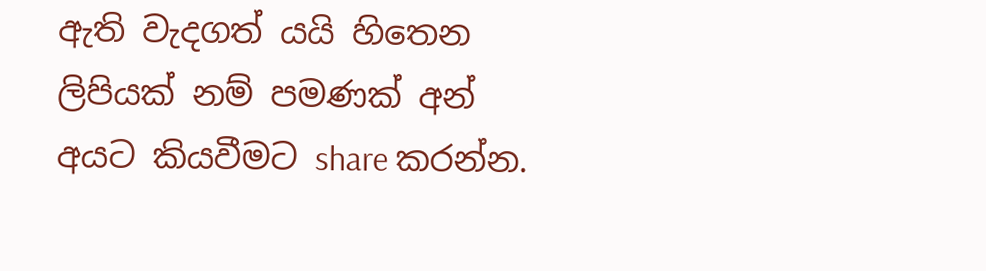ඇති වැදගත් යයි හිතෙන ලිපියක් නම් පමණක් අන් අයට කියවීමට share කරන්න.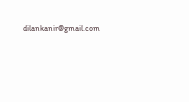dilankanir@gmail.com